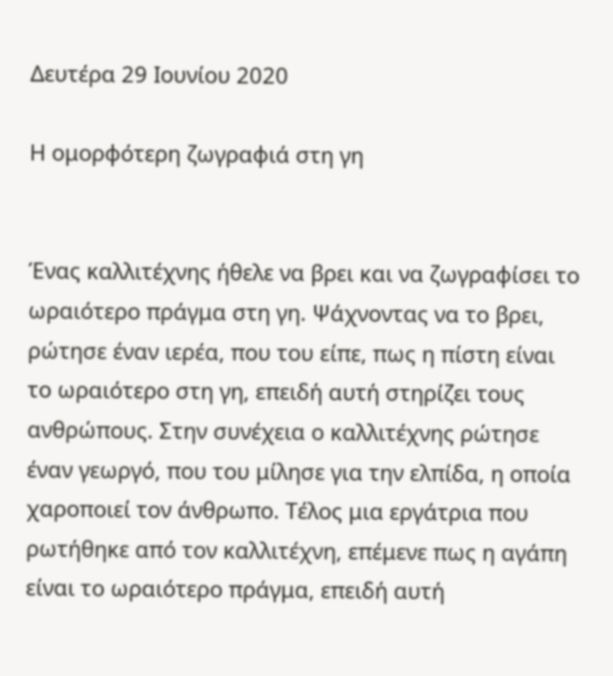Δευτέρα 29 Ιουνίου 2020

Η ομορφότερη ζωγραφιά στη γη


Ένας καλλιτέχνης ήθελε να βρει και να ζωγραφίσει το ωραιότερο πράγμα στη γη. Ψάχνοντας να το βρει, ρώτησε έναν ιερέα, που του είπε, πως η πίστη είναι το ωραιότερο στη γη, επειδή αυτή στηρίζει τους ανθρώπους. Στην συνέχεια ο καλλιτέχνης ρώτησε έναν γεωργό, που του μίλησε για την ελπίδα, η οποία χαροποιεί τον άνθρωπο. Τέλος μια εργάτρια που ρωτήθηκε από τον καλλιτέχνη, επέμενε πως η αγάπη είναι το ωραιότερο πράγμα, επειδή αυτή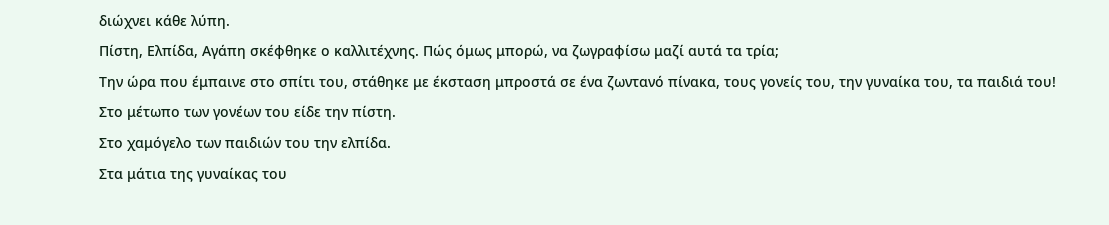διώχνει κάθε λύπη.
Πίστη, Ελπίδα, Αγάπη σκέφθηκε ο καλλιτέχνης. Πώς όμως μπορώ, να ζωγραφίσω μαζί αυτά τα τρία;
Την ώρα που έμπαινε στο σπίτι του, στάθηκε με έκσταση μπροστά σε ένα ζωντανό πίνακα, τους γονείς του, την γυναίκα του, τα παιδιά του!
Στο μέτωπο των γονέων του είδε την πίστη.
Στο χαμόγελο των παιδιών του την ελπίδα.
Στα μάτια της γυναίκας του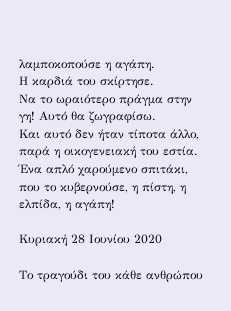λαμποκοπούσε η αγάπη.
Η καρδιά του σκίρτησε.
Να το ωραιότερο πράγμα στην γη! Αυτό θα ζωγραφίσω.
Και αυτό δεν ήταν τίποτα άλλο, παρά η οικογενειακή του εστία.
Ένα απλό χαρούμενο σπιτάκι, που το κυβερνούσε, η πίστη, η ελπίδα, η αγάπη!

Κυριακή 28 Ιουνίου 2020

Το τραγούδι του κάθε ανθρώπου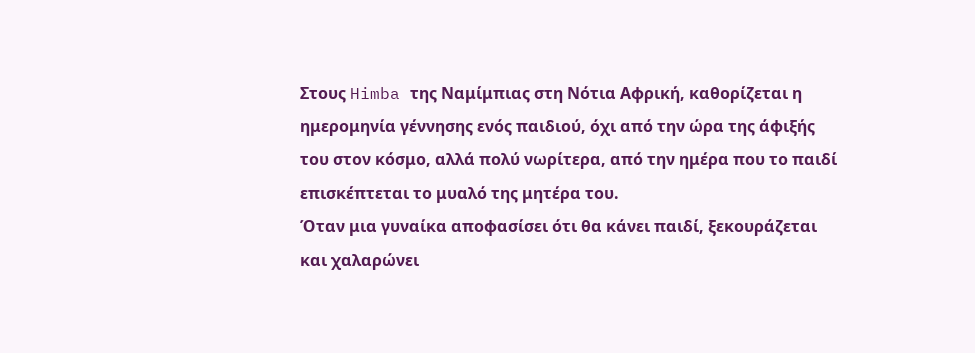Στους Himba της Ναμίμπιας στη Νότια Αφρική, καθορίζεται η ημερομηνία γέννησης ενός παιδιού, όχι από την ώρα της άφιξής του στον κόσμο, αλλά πολύ νωρίτερα, από την ημέρα που το παιδί επισκέπτεται το μυαλό της μητέρα του.
Όταν μια γυναίκα αποφασίσει ότι θα κάνει παιδί, ξεκουράζεται και χαλαρώνει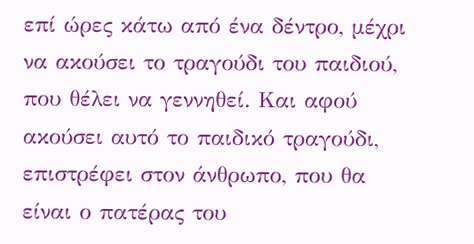επί ώρες κάτω από ένα δέντρο, μέχρι να ακούσει το τραγούδι του παιδιού, που θέλει να γεννηθεί. Και αφού ακούσει αυτό το παιδικό τραγούδι, επιστρέφει στον άνθρωπο, που θα είναι ο πατέρας του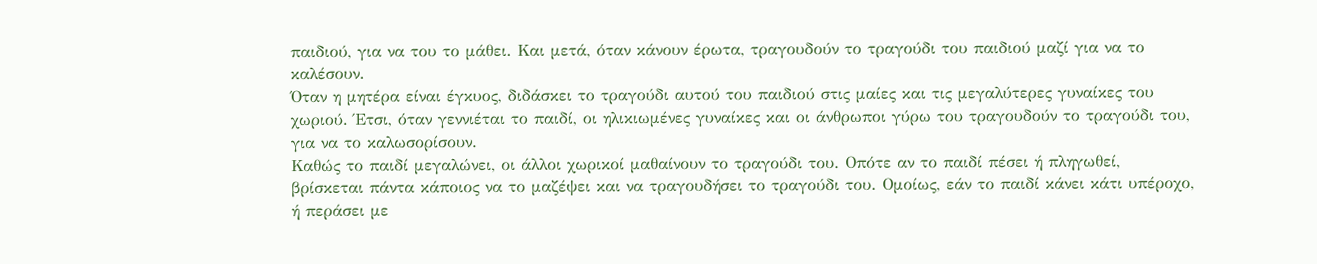παιδιού, για να του το μάθει. Και μετά, όταν κάνουν έρωτα, τραγουδούν το τραγούδι του παιδιού μαζί για να το καλέσουν.
Όταν η μητέρα είναι έγκυος, διδάσκει το τραγούδι αυτού του παιδιού στις μαίες και τις μεγαλύτερες γυναίκες του χωριού. Έτσι, όταν γεννιέται το παιδί, οι ηλικιωμένες γυναίκες και οι άνθρωποι γύρω του τραγουδούν το τραγούδι του, για να το καλωσορίσουν.
Καθώς το παιδί μεγαλώνει, οι άλλοι χωρικοί μαθαίνουν το τραγούδι του. Οπότε αν το παιδί πέσει ή πληγωθεί, βρίσκεται πάντα κάποιος να το μαζέψει και να τραγουδήσει το τραγούδι του. Ομοίως, εάν το παιδί κάνει κάτι υπέροχο, ή περάσει με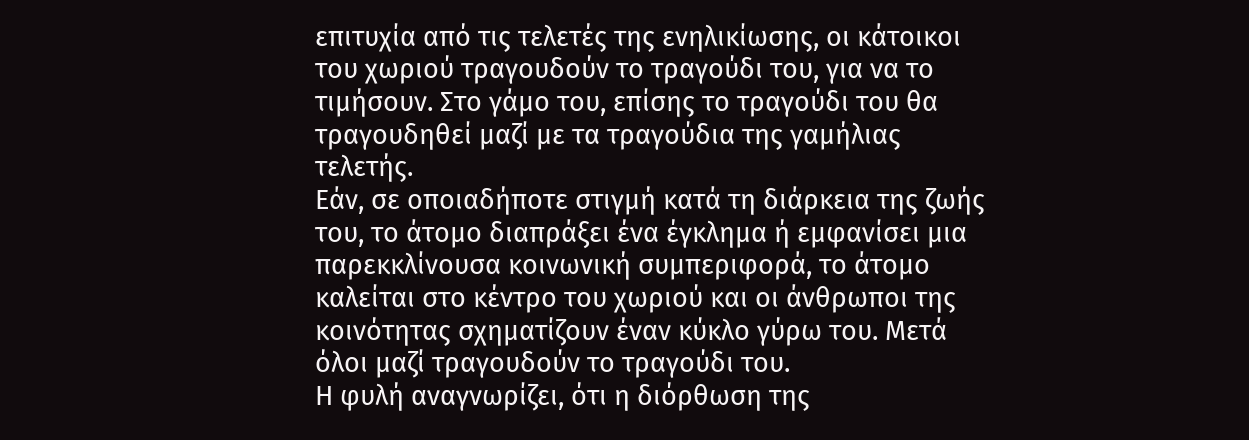επιτυχία από τις τελετές της ενηλικίωσης, οι κάτοικοι του χωριού τραγουδούν το τραγούδι του, για να το τιμήσουν. Στο γάμο του, επίσης το τραγούδι του θα τραγουδηθεί μαζί με τα τραγούδια της γαμήλιας τελετής.
Εάν, σε οποιαδήποτε στιγμή κατά τη διάρκεια της ζωής του, το άτομο διαπράξει ένα έγκλημα ή εμφανίσει μια παρεκκλίνουσα κοινωνική συμπεριφορά, το άτομο καλείται στο κέντρο του χωριού και οι άνθρωποι της κοινότητας σχηματίζουν έναν κύκλο γύρω του. Μετά όλοι μαζί τραγουδούν το τραγούδι του.
Η φυλή αναγνωρίζει, ότι η διόρθωση της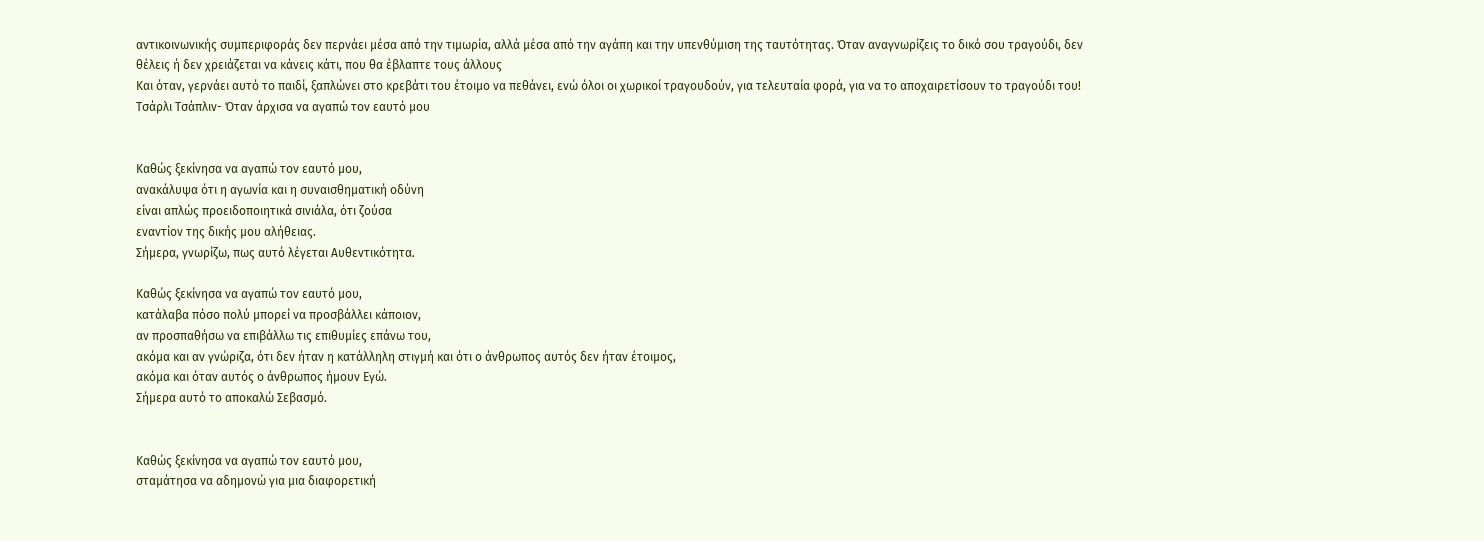αντικοινωνικής συμπεριφοράς δεν περνάει μέσα από την τιμωρία, αλλά μέσα από την αγάπη και την υπενθύμιση της ταυτότητας. Όταν αναγνωρίζεις το δικό σου τραγούδι, δεν θέλεις ή δεν χρειάζεται να κάνεις κάτι, που θα έβλαπτε τους άλλους
Και όταν, γερνάει αυτό το παιδί, ξαπλώνει στο κρεβάτι του έτοιμο να πεθάνει, ενώ όλοι οι χωρικοί τραγουδούν, για τελευταία φορά, για να το αποχαιρετίσουν το τραγούδι του!
Τσάρλι Τσάπλιν- Όταν άρχισα να αγαπώ τον εαυτό μου


Καθώς ξεκίνησα να αγαπώ τον εαυτό μου,
ανακάλυψα ότι η αγωνία και η συναισθηματική οδύνη
είναι απλώς προειδοποιητικά σινιάλα, ότι ζούσα
εναντίον της δικής μου αλήθειας.
Σήμερα, γνωρίζω, πως αυτό λέγεται Αυθεντικότητα.

Καθώς ξεκίνησα να αγαπώ τον εαυτό μου,
κατάλαβα πόσο πολύ μπορεί να προσβάλλει κάποιον,
αν προσπαθήσω να επιβάλλω τις επιθυμίες επάνω του,
ακόμα και αν γνώριζα, ότι δεν ήταν η κατάλληλη στιγμή και ότι ο άνθρωπος αυτός δεν ήταν έτοιμος,
ακόμα και όταν αυτός ο άνθρωπος ήμουν Εγώ.
Σήμερα αυτό το αποκαλώ Σεβασμό.


Καθώς ξεκίνησα να αγαπώ τον εαυτό μου,
σταμάτησα να αδημονώ για μια διαφορετική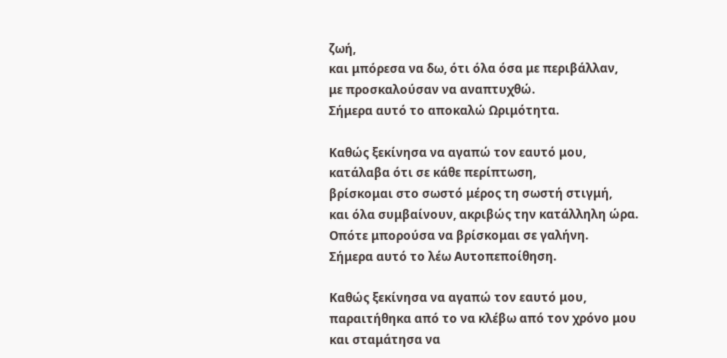ζωή,
και μπόρεσα να δω, ότι όλα όσα με περιβάλλαν,
με προσκαλούσαν να αναπτυχθώ.
Σήμερα αυτό το αποκαλώ Ωριμότητα.

Καθώς ξεκίνησα να αγαπώ τον εαυτό μου,
κατάλαβα ότι σε κάθε περίπτωση,
βρίσκομαι στο σωστό μέρος τη σωστή στιγμή,
και όλα συμβαίνουν, ακριβώς την κατάλληλη ώρα.
Οπότε μπορούσα να βρίσκομαι σε γαλήνη.
Σήμερα αυτό το λέω Αυτοπεποίθηση.

Καθώς ξεκίνησα να αγαπώ τον εαυτό μου,
παραιτήθηκα από το να κλέβω από τον χρόνο μου
και σταμάτησα να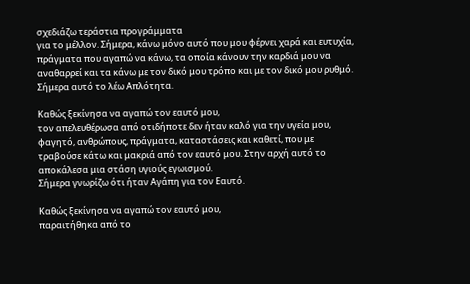σχεδιάζω τεράστια προγράμματα
για το μέλλον. Σήμερα, κάνω μόνο αυτό που μου φέρνει χαρά και ευτυχία, πράγματα που αγαπώ να κάνω, τα οποία κάνουν την καρδιά μου να αναθαρρεί και τα κάνω με τον δικό μου τρόπο και με τον δικό μου ρυθμό.
Σήμερα αυτό το λέω Απλότητα.

Καθώς ξεκίνησα να αγαπώ τον εαυτό μου,
τον απελευθέρωσα από οτιδήποτε δεν ήταν καλό για την υγεία μου, φαγητό, ανθρώπους, πράγματα, καταστάσεις και καθετί, που με τραβούσε κάτω και μακριά από τον εαυτό μου. Στην αρχή αυτό το αποκάλεσα μια στάση υγιούς εγωισμού.
Σήμερα γνωρίζω ότι ήταν Αγάπη για τον Εαυτό.

Καθώς ξεκίνησα να αγαπώ τον εαυτό μου,
παραιτήθηκα από το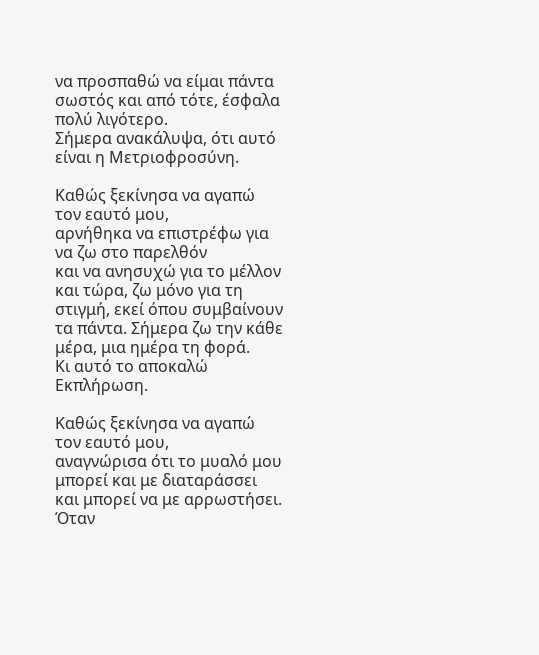να προσπαθώ να είμαι πάντα σωστός και από τότε, έσφαλα πολύ λιγότερο.
Σήμερα ανακάλυψα, ότι αυτό είναι η Μετριοφροσύνη.

Καθώς ξεκίνησα να αγαπώ τον εαυτό μου,
αρνήθηκα να επιστρέφω για να ζω στο παρελθόν
και να ανησυχώ για το μέλλον και τώρα, ζω μόνο για τη στιγμή, εκεί όπου συμβαίνουν τα πάντα. Σήμερα ζω την κάθε μέρα, μια ημέρα τη φορά.
Κι αυτό το αποκαλώ Εκπλήρωση.

Καθώς ξεκίνησα να αγαπώ τον εαυτό μου,
αναγνώρισα ότι το μυαλό μου μπορεί και με διαταράσσει και μπορεί να με αρρωστήσει. Όταν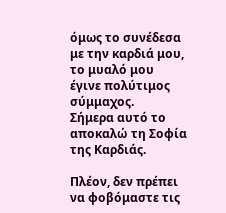όμως το συνέδεσα με την καρδιά μου, το μυαλό μου έγινε πολύτιμος σύμμαχος.
Σήμερα αυτό το αποκαλώ τη Σοφία της Καρδιάς.

Πλέον, δεν πρέπει να φοβόμαστε τις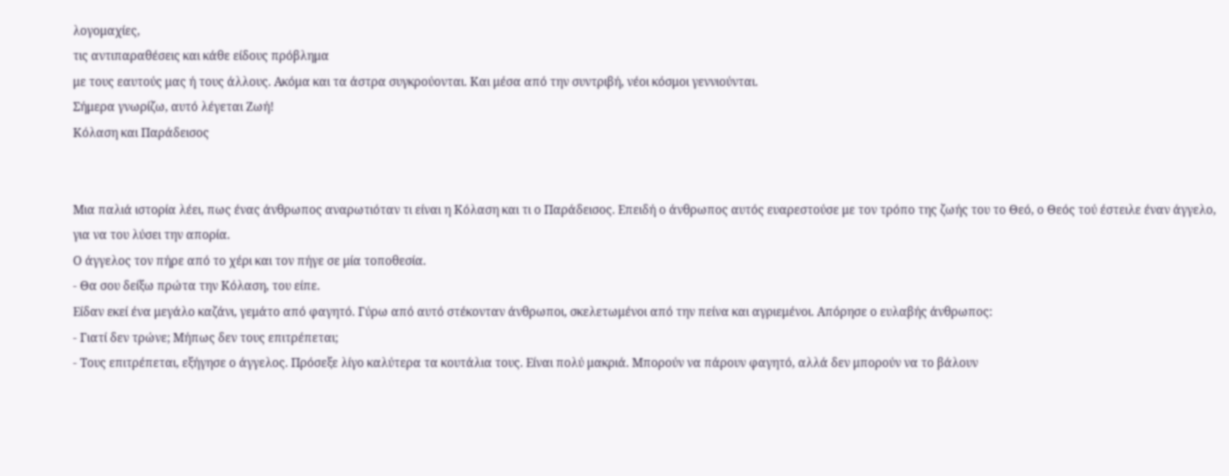λογομαχίες,
τις αντιπαραθέσεις και κάθε είδους πρόβλημα
με τους εαυτούς μας ή τους άλλους. Ακόμα και τα άστρα συγκρούονται. Και μέσα από την συντριβή, νέοι κόσμοι γεννιούνται.
Σήμερα γνωρίζω, αυτό λέγεται Ζωή!
Κόλαση και Παράδεισος


Μια παλιά ιστορία λέει, πως ένας άνθρωπος αναρωτιόταν τι είναι η Κόλαση και τι ο Παράδεισος. Επειδή ο άνθρωπος αυτός ευαρεστούσε με τον τρόπο της ζωής του το Θεό, ο Θεός τού έστειλε έναν άγγελο, για να του λύσει την απορία.
Ο άγγελος τον πήρε από το χέρι και τον πήγε σε μία τοποθεσία.
- Θα σου δείξω πρώτα την Κόλαση, του είπε.
Είδαν εκεί ένα μεγάλο καζάνι, γεμάτο από φαγητό. Γύρω από αυτό στέκονταν άνθρωποι, σκελετωμένοι από την πείνα και αγριεμένοι. Απόρησε ο ευλαβής άνθρωπος:
- Γιατί δεν τρώνε; Μήπως δεν τους επιτρέπεται;
- Τους επιτρέπεται, εξήγησε ο άγγελος. Πρόσεξε λίγο καλύτερα τα κουτάλια τους. Είναι πολύ μακριά. Μπορούν να πάρουν φαγητό, αλλά δεν μπορούν να το βάλουν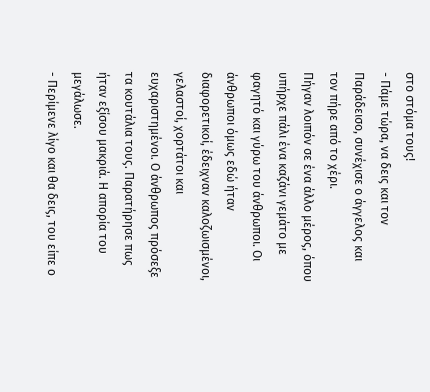στο στόμα τους!
- Πάμε τώρα, να δεις και τον Παράδεισο, συνέχισε ο άγγελος και τον πήρε από το χέρι.
Πήγαν λοιπόν σε ένα άλλο μέρος, όπου υπήρχε πάλι ένα καζάνι γεμάτο με φαγητό και γύρω του άνθρωποι. Οι άνθρωποι όμως εδώ ήταν διαφορετικοί, έδειχναν καλοζωισμένοι, γελαστοί, χορτάτοι και ευχαριστημένοι. Ο άνθρωπος πρόσεξε τα κουτάλια τους. Παρατήρησε πως ήταν εξίσου μακριά. Η απορία του μεγάλωσε.
- Περίμενε λίγο και θα δεις, του είπε ο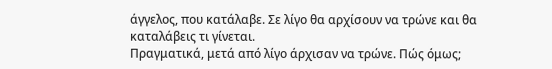άγγελος, που κατάλαβε. Σε λίγο θα αρχίσουν να τρώνε και θα καταλάβεις τι γίνεται.
Πραγματικά, μετά από λίγο άρχισαν να τρώνε. Πώς όμως;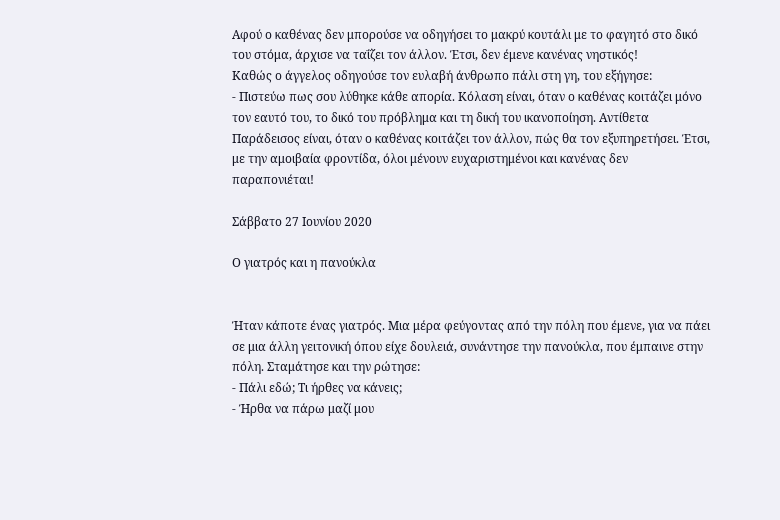Αφού ο καθένας δεν μπορούσε να οδηγήσει το μακρύ κουτάλι με το φαγητό στο δικό του στόμα, άρχισε να ταΐζει τον άλλον. Έτσι, δεν έμενε κανένας νηστικός!
Καθώς ο άγγελος οδηγούσε τον ευλαβή άνθρωπο πάλι στη γη, του εξήγησε:
- Πιστεύω πως σου λύθηκε κάθε απορία. Κόλαση είναι, όταν ο καθένας κοιτάζει μόνο τον εαυτό του, το δικό του πρόβλημα και τη δική του ικανοποίηση. Αντίθετα Παράδεισος είναι, όταν ο καθένας κοιτάζει τον άλλον, πώς θα τον εξυπηρετήσει. Έτσι, με την αμοιβαία φροντίδα, όλοι μένουν ευχαριστημένοι και κανένας δεν παραπονιέται!

Σάββατο 27 Ιουνίου 2020

Ο γιατρός και η πανούκλα


Ήταν κάποτε ένας γιατρός. Μια μέρα φεύγοντας από την πόλη που έμενε, για να πάει σε μια άλλη γειτονική όπου είχε δουλειά, συνάντησε την πανούκλα, που έμπαινε στην πόλη. Σταμάτησε και την ρώτησε:
- Πάλι εδώ; Τι ήρθες να κάνεις;
- Ήρθα να πάρω μαζί μου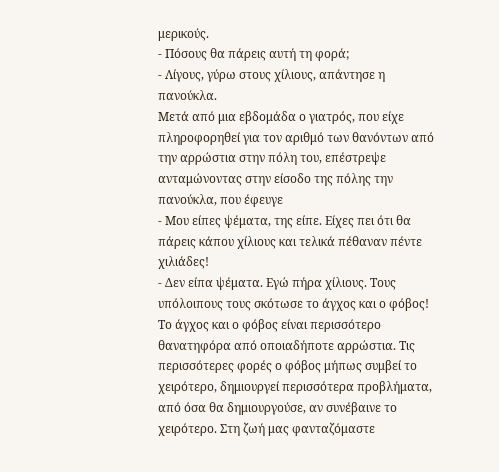μερικούς.
- Πόσους θα πάρεις αυτή τη φορά;
- Λίγους, γύρω στους χίλιους, απάντησε η πανούκλα.
Μετά από μια εβδομάδα ο γιατρός, που είχε πληροφορηθεί για τον αριθμό των θανόντων από την αρρώστια στην πόλη του, επέστρεψε ανταμώνοντας στην είσοδο της πόλης την πανούκλα, που έφευγε
- Μου είπες ψέματα, της είπε. Είχες πει ότι θα πάρεις κάπου χίλιους και τελικά πέθαναν πέντε χιλιάδες!
- Δεν είπα ψέματα. Εγώ πήρα χίλιους. Τους υπόλοιπους τους σκότωσε το άγχος και ο φόβος!
Το άγχος και ο φόβος είναι περισσότερο θανατηφόρα από οποιαδήποτε αρρώστια. Τις περισσότερες φορές ο φόβος μήπως συμβεί το χειρότερο, δημιουργεί περισσότερα προβλήματα, από όσα θα δημιουργούσε, αν συνέβαινε το χειρότερο. Στη ζωή μας φανταζόμαστε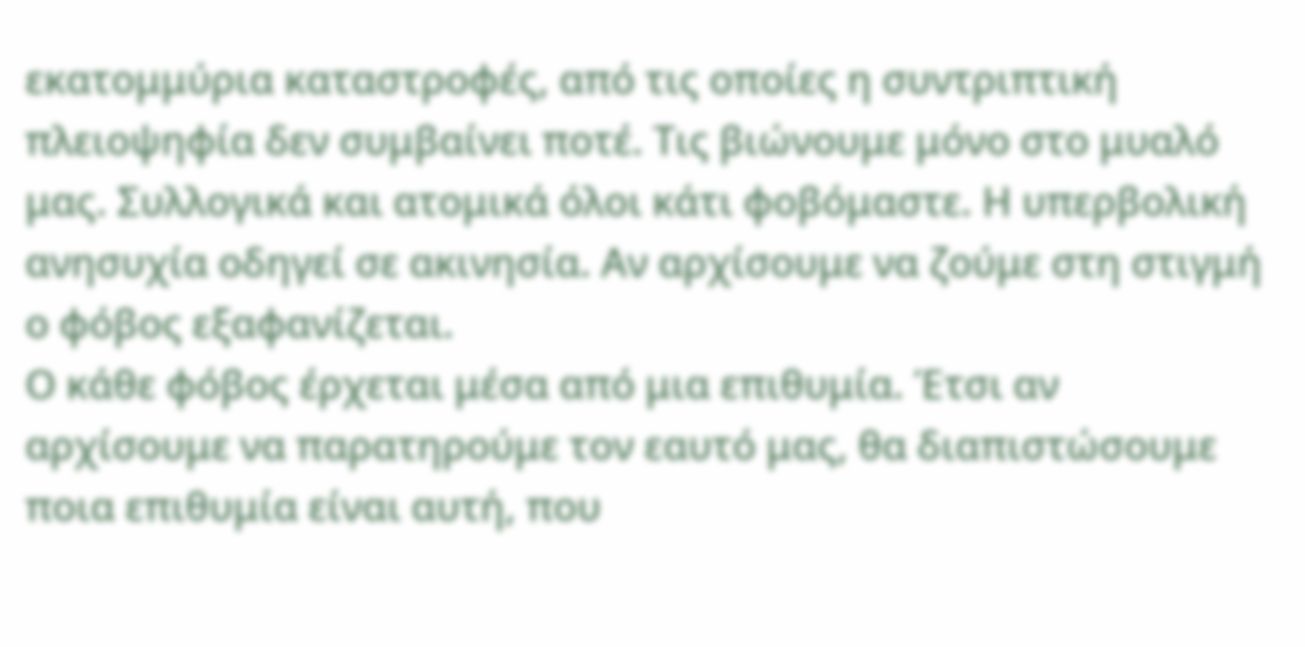εκατομμύρια καταστροφές, από τις οποίες η συντριπτική πλειοψηφία δεν συμβαίνει ποτέ. Τις βιώνουμε μόνο στο μυαλό μας. Συλλογικά και ατομικά όλοι κάτι φοβόμαστε. Η υπερβολική ανησυχία οδηγεί σε ακινησία. Αν αρχίσουμε να ζούμε στη στιγμή ο φόβος εξαφανίζεται.
Ο κάθε φόβος έρχεται μέσα από μια επιθυμία. Έτσι αν αρχίσουμε να παρατηρούμε τον εαυτό μας, θα διαπιστώσουμε ποια επιθυμία είναι αυτή, που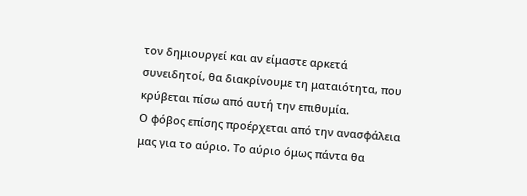τον δημιουργεί και αν είμαστε αρκετά συνειδητοί, θα διακρίνουμε τη ματαιότητα, που κρύβεται πίσω από αυτή την επιθυμία.
Ο φόβος επίσης προέρχεται από την ανασφάλεια μας για το αύριο. Το αύριο όμως πάντα θα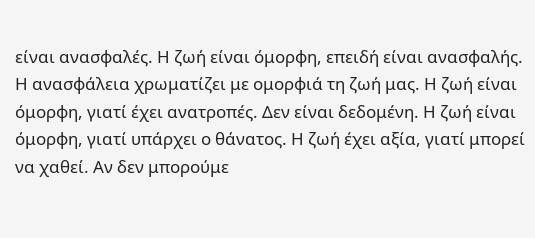είναι ανασφαλές. Η ζωή είναι όμορφη, επειδή είναι ανασφαλής. Η ανασφάλεια χρωματίζει με ομορφιά τη ζωή μας. Η ζωή είναι όμορφη, γιατί έχει ανατροπές. Δεν είναι δεδομένη. Η ζωή είναι όμορφη, γιατί υπάρχει ο θάνατος. Η ζωή έχει αξία, γιατί μπορεί να χαθεί. Αν δεν μπορούμε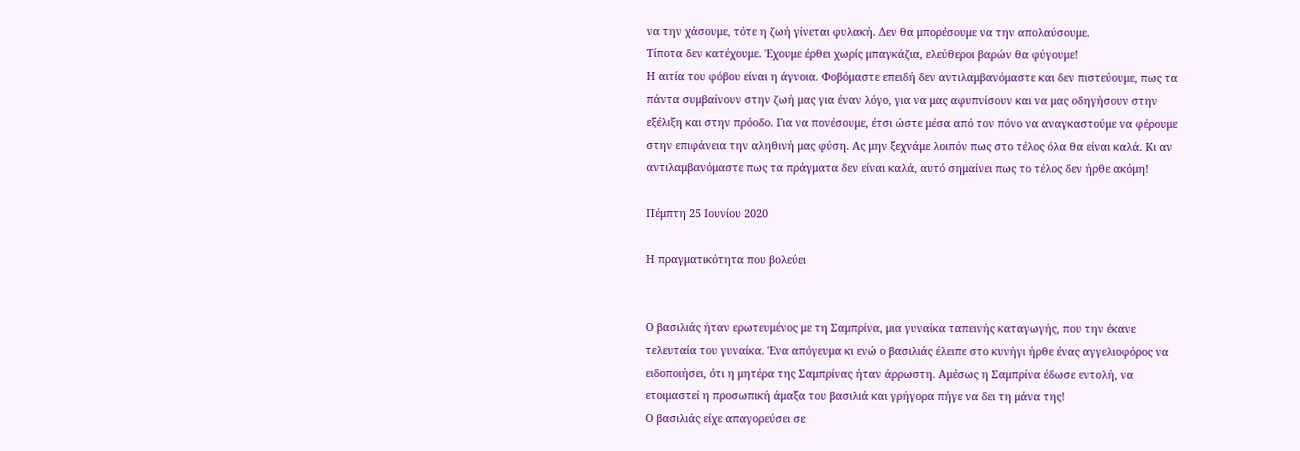να την χάσουμε, τότε η ζωή γίνεται φυλακή. Δεν θα μπορέσουμε να την απολαύσουμε.
Τίποτα δεν κατέχουμε. Έχουμε έρθει χωρίς μπαγκάζια, ελεύθεροι βαρών θα φύγουμε!
Η αιτία του φόβου είναι η άγνοια. Φοβόμαστε επειδή δεν αντιλαμβανόμαστε και δεν πιστεύουμε, πως τα πάντα συμβαίνουν στην ζωή μας για έναν λόγο, για να μας αφυπνίσουν και να μας οδηγήσουν στην εξέλιξη και στην πρόοδο. Για να πονέσουμε, έτσι ώστε μέσα από τον πόνο να αναγκαστούμε να φέρουμε στην επιφάνεια την αληθινή μας φύση. Ας μην ξεχνάμε λοιπόν πως στο τέλος όλα θα είναι καλά. Κι αν αντιλαμβανόμαστε πως τα πράγματα δεν είναι καλά, αυτό σημαίνει πως το τέλος δεν ήρθε ακόμη!

Πέμπτη 25 Ιουνίου 2020

Η πραγματικότητα που βολεύει


Ο βασιλιάς ήταν ερωτευμένος με τη Σαμπρίνα, μια γυναίκα ταπεινής καταγωγής, που την έκανε τελευταία του γυναίκα. Ένα απόγευμα κι ενώ ο βασιλιάς έλειπε στο κυνήγι ήρθε ένας αγγελιοφόρος να ειδοποιήσει, ότι η μητέρα της Σαμπρίνας ήταν άρρωστη. Αμέσως η Σαμπρίνα έδωσε εντολή, να ετοιμαστεί η προσωπική άμαξα του βασιλιά και γρήγορα πήγε να δει τη μάνα της!
Ο βασιλιάς είχε απαγορεύσει σε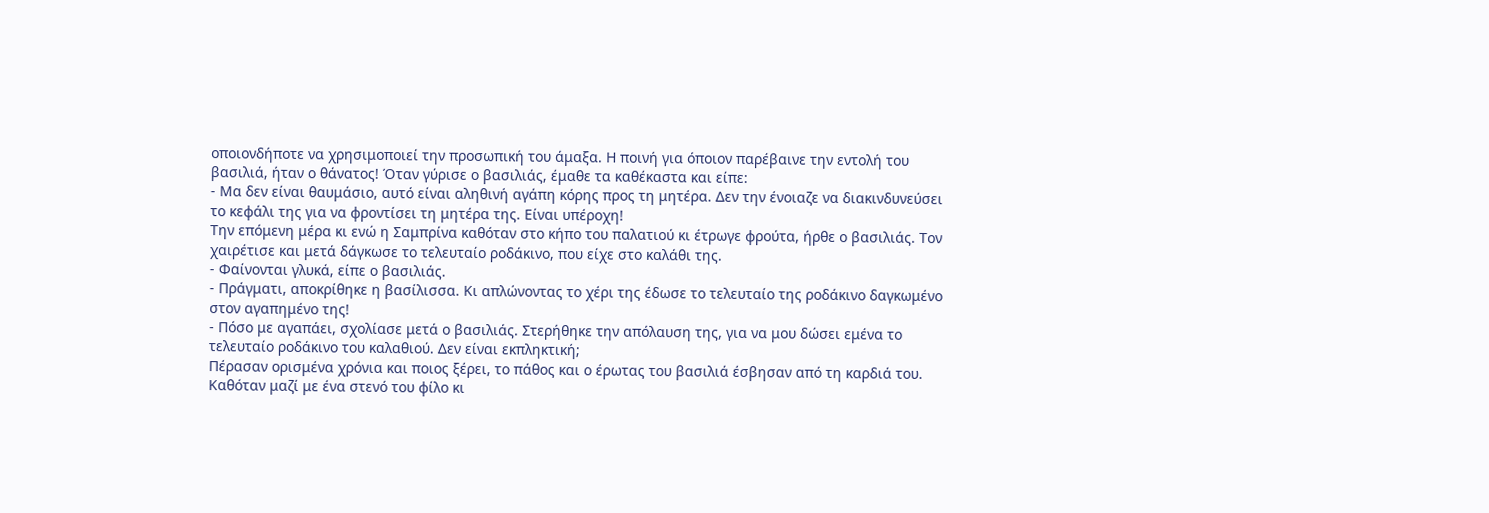οποιονδήποτε να χρησιμοποιεί την προσωπική του άμαξα. Η ποινή για όποιον παρέβαινε την εντολή του βασιλιά, ήταν ο θάνατος! Όταν γύρισε ο βασιλιάς, έμαθε τα καθέκαστα και είπε:
- Μα δεν είναι θαυμάσιο, αυτό είναι αληθινή αγάπη κόρης προς τη μητέρα. Δεν την ένοιαζε να διακινδυνεύσει το κεφάλι της για να φροντίσει τη μητέρα της. Είναι υπέροχη!
Την επόμενη μέρα κι ενώ η Σαμπρίνα καθόταν στο κήπο του παλατιού κι έτρωγε φρούτα, ήρθε ο βασιλιάς. Τον χαιρέτισε και μετά δάγκωσε το τελευταίο ροδάκινο, που είχε στο καλάθι της.
- Φαίνονται γλυκά, είπε ο βασιλιάς.
- Πράγματι, αποκρίθηκε η βασίλισσα. Κι απλώνοντας το χέρι της έδωσε το τελευταίο της ροδάκινο δαγκωμένο στον αγαπημένο της!
- Πόσο με αγαπάει, σχολίασε μετά ο βασιλιάς. Στερήθηκε την απόλαυση της, για να μου δώσει εμένα το τελευταίο ροδάκινο του καλαθιού. Δεν είναι εκπληκτική;
Πέρασαν ορισμένα χρόνια και ποιος ξέρει, το πάθος και ο έρωτας του βασιλιά έσβησαν από τη καρδιά του. Καθόταν μαζί με ένα στενό του φίλο κι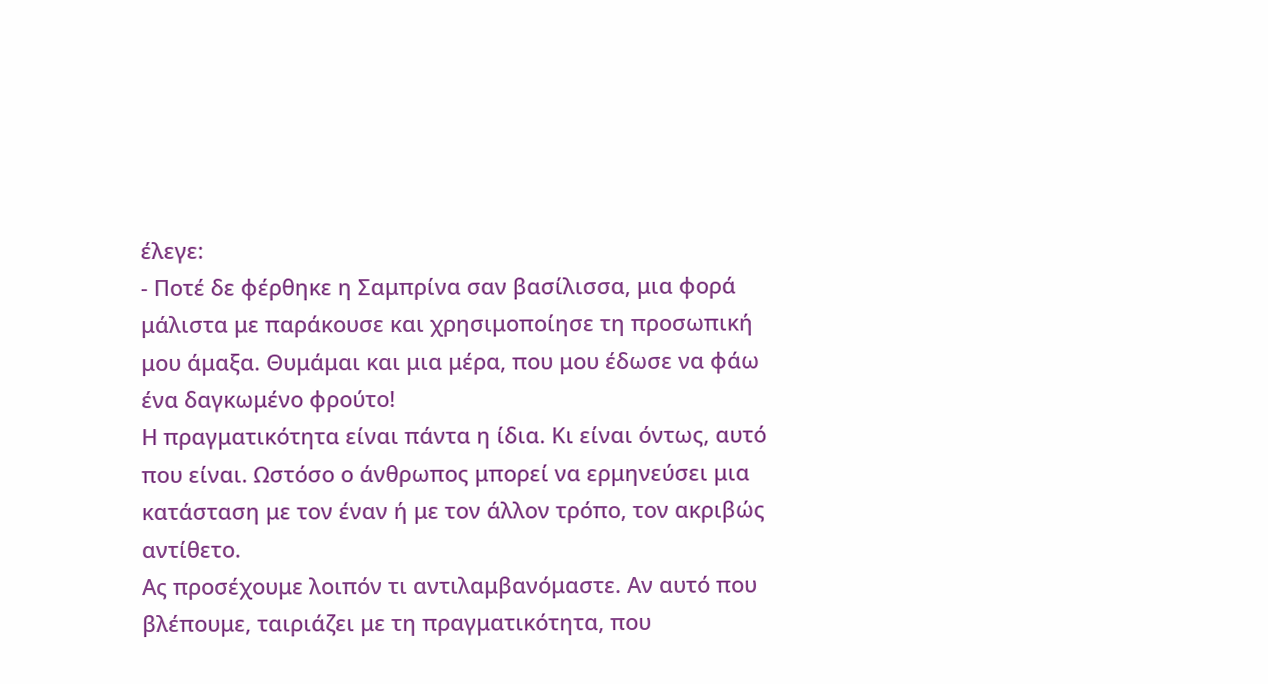έλεγε:
- Ποτέ δε φέρθηκε η Σαμπρίνα σαν βασίλισσα, μια φορά μάλιστα με παράκουσε και χρησιμοποίησε τη προσωπική μου άμαξα. Θυμάμαι και μια μέρα, που μου έδωσε να φάω ένα δαγκωμένο φρούτο!
Η πραγματικότητα είναι πάντα η ίδια. Κι είναι όντως, αυτό που είναι. Ωστόσο ο άνθρωπος μπορεί να ερμηνεύσει μια κατάσταση με τον έναν ή με τον άλλον τρόπο, τον ακριβώς αντίθετο.
Ας προσέχουμε λοιπόν τι αντιλαμβανόμαστε. Αν αυτό που βλέπουμε, ταιριάζει με τη πραγματικότητα, που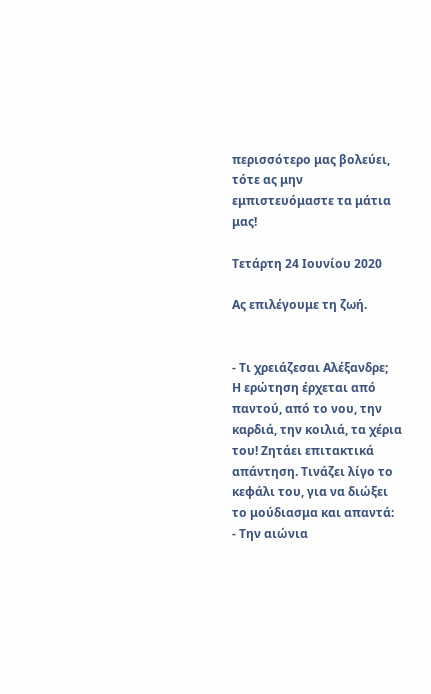περισσότερο μας βολεύει, τότε ας μην εμπιστευόμαστε τα μάτια μας!

Τετάρτη 24 Ιουνίου 2020

Ας επιλέγουμε τη ζωή.


- Τι χρειάζεσαι Αλέξανδρε;
Η ερώτηση έρχεται από παντού, από το νου, την καρδιά, την κοιλιά, τα χέρια του! Ζητάει επιτακτικά απάντηση. Τινάζει λίγο το κεφάλι του, για να διώξει το μούδιασμα και απαντά:
- Την αιώνια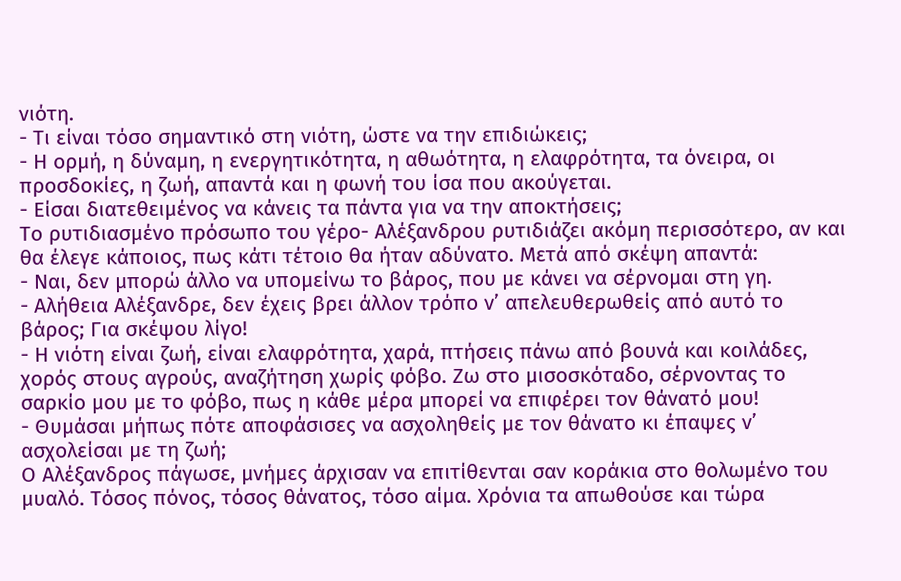νιότη.
- Τι είναι τόσο σημαντικό στη νιότη, ώστε να την επιδιώκεις;
- Η ορμή, η δύναμη, η ενεργητικότητα, η αθωότητα, η ελαφρότητα, τα όνειρα, οι προσδοκίες, η ζωή, απαντά και η φωνή του ίσα που ακούγεται.
- Είσαι διατεθειμένος να κάνεις τα πάντα για να την αποκτήσεις;
Το ρυτιδιασμένο πρόσωπο του γέρο- Αλέξανδρου ρυτιδιάζει ακόμη περισσότερο, αν και θα έλεγε κάποιος, πως κάτι τέτοιο θα ήταν αδύνατο. Μετά από σκέψη απαντά:
- Ναι, δεν μπορώ άλλο να υπομείνω το βάρος, που με κάνει να σέρνομαι στη γη.
- Αλήθεια Αλέξανδρε, δεν έχεις βρει άλλον τρόπο ν’ απελευθερωθείς από αυτό το βάρος; Για σκέψου λίγο!
- Η νιότη είναι ζωή, είναι ελαφρότητα, χαρά, πτήσεις πάνω από βουνά και κοιλάδες, χορός στους αγρούς, αναζήτηση χωρίς φόβο. Ζω στο μισοσκόταδο, σέρνοντας το σαρκίο μου με το φόβο, πως η κάθε μέρα μπορεί να επιφέρει τον θάνατό μου!
- Θυμάσαι μήπως πότε αποφάσισες να ασχοληθείς με τον θάνατο κι έπαψες ν’ ασχολείσαι με τη ζωή;
Ο Αλέξανδρος πάγωσε, μνήμες άρχισαν να επιτίθενται σαν κοράκια στο θολωμένο του μυαλό. Τόσος πόνος, τόσος θάνατος, τόσο αίμα. Χρόνια τα απωθούσε και τώρα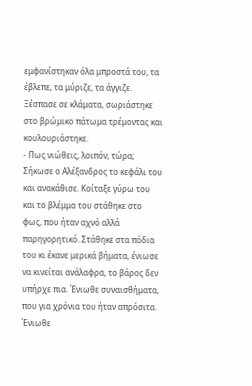εμφανίστηκαν όλα μπροστά του, τα έβλεπε, τα μύριζε, τα άγγιζε. Ξέσπασε σε κλάματα, σωριάστηκε στο βρώμικο πάτωμα τρέμοντας και κουλουριάστηκε.
- Πως νιώθεις, λοιπόν, τώρα;
Σήκωσε ο Αλέξανδρος το κεφάλι του και ανακάθισε. Κοίταξε γύρω του και το βλέμμα του στάθηκε στο φως, που ήταν αχνό αλλά παρηγορητικό. Στάθηκε στα πόδια του κι έκανε μερικά βήματα, ένιωσε να κινείται ανάλαφρα, το βάρος δεν υπήρχε πια. Ένιωθε συναισθήματα, που για χρόνια του ήταν απρόσιτα. Ένιωθε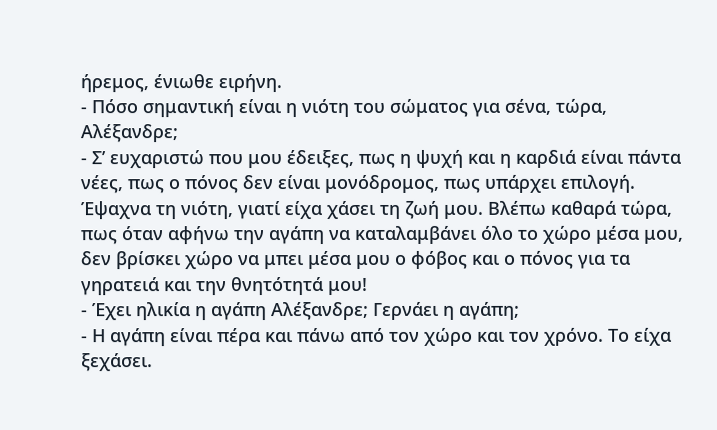ήρεμος, ένιωθε ειρήνη.
- Πόσο σημαντική είναι η νιότη του σώματος για σένα, τώρα, Αλέξανδρε;
- Σ’ ευχαριστώ που μου έδειξες, πως η ψυχή και η καρδιά είναι πάντα νέες, πως ο πόνος δεν είναι μονόδρομος, πως υπάρχει επιλογή. Έψαχνα τη νιότη, γιατί είχα χάσει τη ζωή μου. Βλέπω καθαρά τώρα, πως όταν αφήνω την αγάπη να καταλαμβάνει όλο το χώρο μέσα μου, δεν βρίσκει χώρο να μπει μέσα μου ο φόβος και ο πόνος για τα γηρατειά και την θνητότητά μου!
- Έχει ηλικία η αγάπη Αλέξανδρε; Γερνάει η αγάπη;
- Η αγάπη είναι πέρα και πάνω από τον χώρο και τον χρόνο. Το είχα ξεχάσει.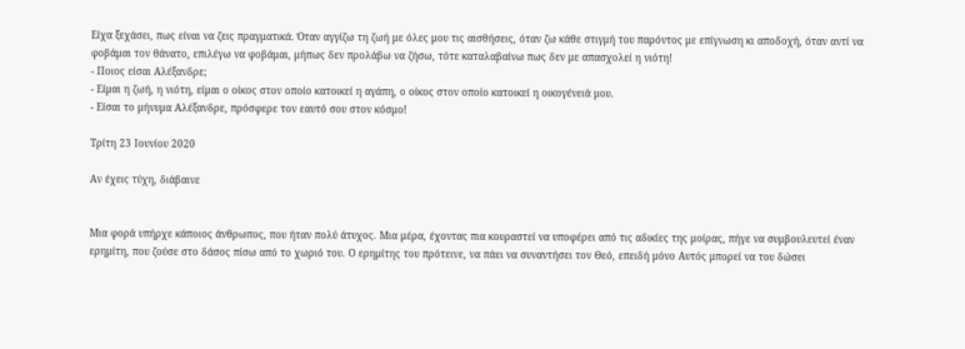Είχα ξεχάσει, πως είναι να ζεις πραγματικά. Όταν αγγίζω τη ζωή με όλες μου τις αισθήσεις, όταν ζω κάθε στιγμή του παρόντος με επίγνωση κι αποδοχή, όταν αντί να φοβάμαι τον θάνατο, επιλέγω να φοβάμαι, μήπως δεν προλάβω να ζήσω, τότε καταλαβαίνω πως δεν με απασχολεί η νιότη!
- Ποιος είσαι Αλέξανδρε;
- Είμαι η ζωή, η νιότη, είμαι ο οίκος στον οποίο κατοικεί η αγάπη, ο οίκος στον οποίο κατοικεί η οικογένειά μου.
- Είσαι το μήνυμα Αλέξανδρε, πρόσφερε τον εαυτό σου στον κόσμο!

Τρίτη 23 Ιουνίου 2020

Αν έχεις τύχη, διάβαινε


Μια φορά υπήρχε κάποιος άνθρωπος, που ήταν πολύ άτυχος. Μια μέρα, έχοντας πια κουραστεί να υποφέρει από τις αδικίες της μοίρας, πήγε να συμβουλευτεί έναν ερημίτη, που ζούσε στο δάσος πίσω από το χωριό του. Ο ερημίτης του πρότεινε, να πάει να συναντήσει τον Θεό, επειδή μόνο Αυτός μπορεί να του δώσει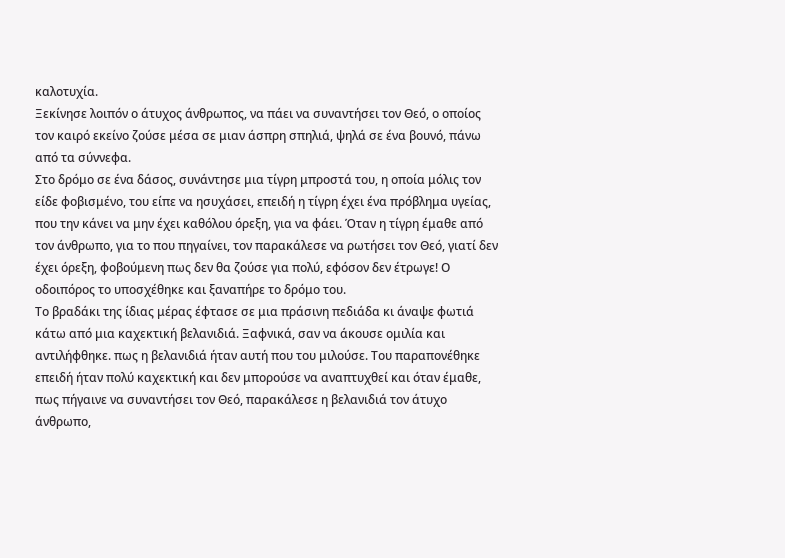καλοτυχία.
Ξεκίνησε λοιπόν ο άτυχος άνθρωπος, να πάει να συναντήσει τον Θεό, ο οποίος τον καιρό εκείνο ζούσε μέσα σε μιαν άσπρη σπηλιά, ψηλά σε ένα βουνό, πάνω από τα σύννεφα.
Στο δρόμο σε ένα δάσος, συνάντησε μια τίγρη μπροστά του, η οποία μόλις τον είδε φοβισμένο, του είπε να ησυχάσει, επειδή η τίγρη έχει ένα πρόβλημα υγείας, που την κάνει να μην έχει καθόλου όρεξη, για να φάει. Όταν η τίγρη έμαθε από τον άνθρωπο, για το που πηγαίνει, τον παρακάλεσε να ρωτήσει τον Θεό, γιατί δεν έχει όρεξη, φοβούμενη πως δεν θα ζούσε για πολύ, εφόσον δεν έτρωγε! Ο οδοιπόρος το υποσχέθηκε και ξαναπήρε το δρόμο του.
Το βραδάκι της ίδιας μέρας έφτασε σε μια πράσινη πεδιάδα κι άναψε φωτιά κάτω από μια καχεκτική βελανιδιά. Ξαφνικά, σαν να άκουσε ομιλία και αντιλήφθηκε. πως η βελανιδιά ήταν αυτή που του μιλούσε. Του παραπονέθηκε επειδή ήταν πολύ καχεκτική και δεν μπορούσε να αναπτυχθεί και όταν έμαθε, πως πήγαινε να συναντήσει τον Θεό, παρακάλεσε η βελανιδιά τον άτυχο άνθρωπο,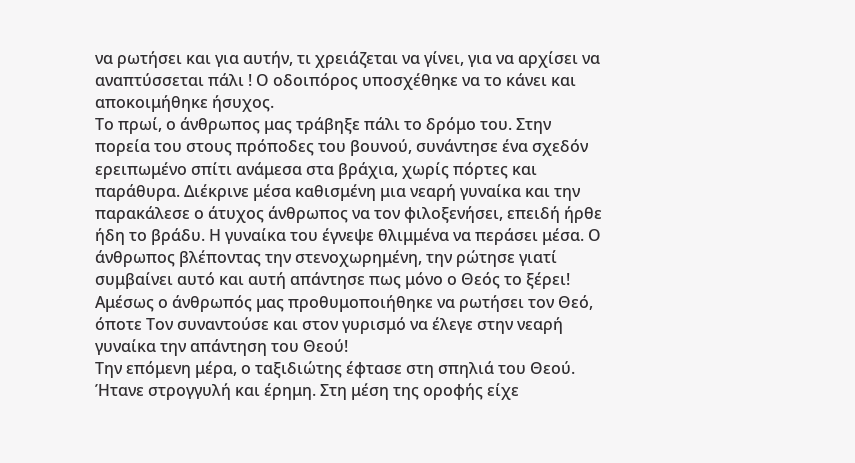να ρωτήσει και για αυτήν, τι χρειάζεται να γίνει, για να αρχίσει να αναπτύσσεται πάλι ! Ο οδοιπόρος υποσχέθηκε να το κάνει και αποκοιμήθηκε ήσυχος.
Το πρωί, ο άνθρωπος μας τράβηξε πάλι το δρόμο του. Στην πορεία του στους πρόποδες του βουνού, συνάντησε ένα σχεδόν ερειπωμένο σπίτι ανάμεσα στα βράχια, χωρίς πόρτες και παράθυρα. Διέκρινε μέσα καθισμένη μια νεαρή γυναίκα και την παρακάλεσε ο άτυχος άνθρωπος να τον φιλοξενήσει, επειδή ήρθε ήδη το βράδυ. Η γυναίκα του έγνεψε θλιμμένα να περάσει μέσα. Ο άνθρωπος βλέποντας την στενοχωρημένη, την ρώτησε γιατί συμβαίνει αυτό και αυτή απάντησε πως μόνο ο Θεός το ξέρει! Αμέσως ο άνθρωπός μας προθυμοποιήθηκε να ρωτήσει τον Θεό, όποτε Τον συναντούσε και στον γυρισμό να έλεγε στην νεαρή γυναίκα την απάντηση του Θεού!
Την επόμενη μέρα, ο ταξιδιώτης έφτασε στη σπηλιά του Θεού. Ήτανε στρογγυλή και έρημη. Στη μέση της οροφής είχε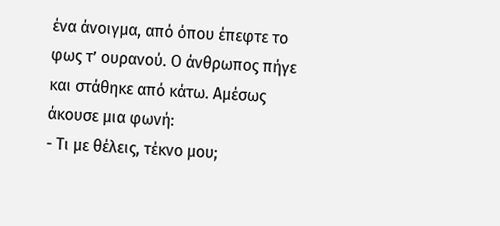ένα άνοιγμα, από όπου έπεφτε το φως τ’ ουρανού. Ο άνθρωπος πήγε και στάθηκε από κάτω. Αμέσως άκουσε μια φωνή:
- Τι με θέλεις, τέκνο μου;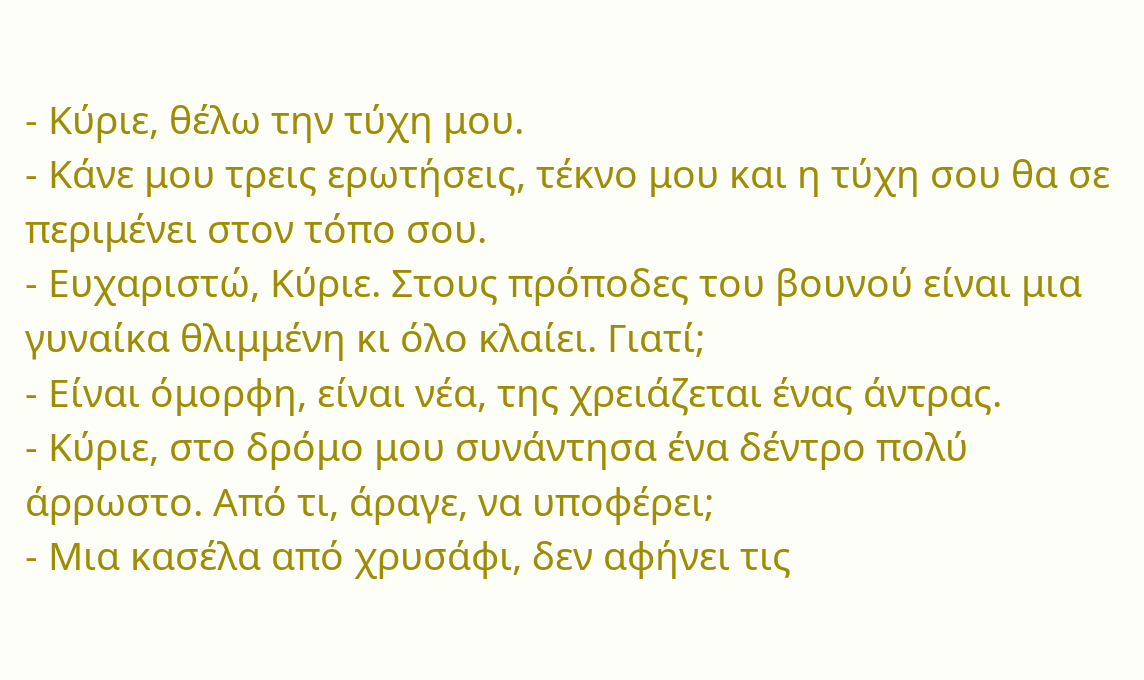- Κύριε, θέλω την τύχη μου.
- Κάνε μου τρεις ερωτήσεις, τέκνο μου και η τύχη σου θα σε περιμένει στον τόπο σου.
- Ευχαριστώ, Κύριε. Στους πρόποδες του βουνού είναι μια γυναίκα θλιμμένη κι όλο κλαίει. Γιατί;
- Είναι όμορφη, είναι νέα, της χρειάζεται ένας άντρας.
- Κύριε, στο δρόμο μου συνάντησα ένα δέντρο πολύ άρρωστο. Από τι, άραγε, να υποφέρει;
- Μια κασέλα από χρυσάφι, δεν αφήνει τις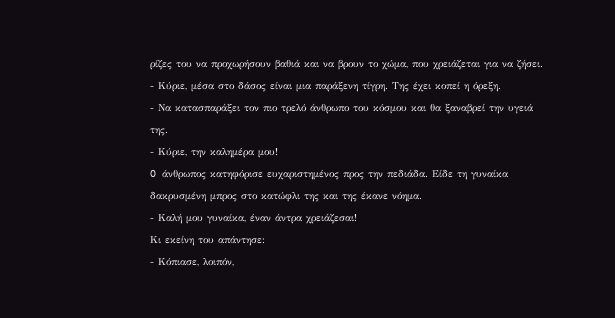ρίζες του να προχωρήσουν βαθιά και να βρουν το χώμα, που χρειάζεται για να ζήσει.
- Κύριε, μέσα στο δάσος είναι μια παράξενη τίγρη. Της έχει κοπεί η όρεξη.
- Να κατασπαράξει τον πιο τρελό άνθρωπο του κόσμου και θα ξαναβρεί την υγειά της.
- Κύριε, την καλημέρα μου!
O άνθρωπος κατηφόρισε ευχαριστημένος προς την πεδιάδα. Είδε τη γυναίκα δακρυσμένη μπρος στο κατώφλι της και της έκανε νόημα.
- Καλή μου γυναίκα, έναν άντρα χρειάζεσαι!
Κι εκείνη του απάντησε:
- Κόπιασε, λοιπόν,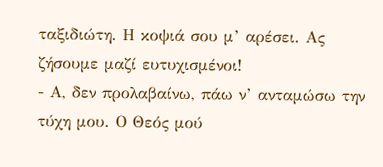ταξιδιώτη. Η κοψιά σου μ’ αρέσει. Ας ζήσουμε μαζί ευτυχισμένοι!
- Α, δεν προλαβαίνω, πάω ν’ ανταμώσω την τύχη μου. Ο Θεός μού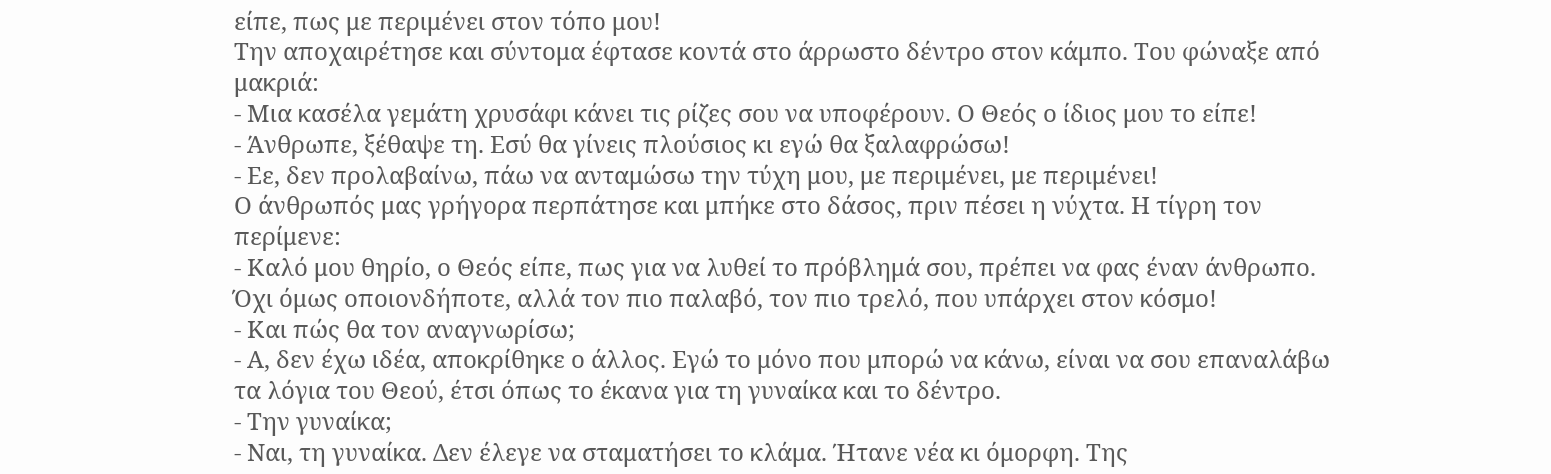είπε, πως με περιμένει στον τόπο μου!
Την αποχαιρέτησε και σύντομα έφτασε κοντά στο άρρωστο δέντρο στον κάμπο. Του φώναξε από μακριά:
- Μια κασέλα γεμάτη χρυσάφι κάνει τις ρίζες σου να υποφέρουν. Ο Θεός ο ίδιος μου το είπε!
- Άνθρωπε, ξέθαψε τη. Εσύ θα γίνεις πλούσιος κι εγώ θα ξαλαφρώσω!
- Εε, δεν προλαβαίνω, πάω να ανταμώσω την τύχη μου, με περιμένει, με περιμένει!
Ο άνθρωπός μας γρήγορα περπάτησε και μπήκε στο δάσος, πριν πέσει η νύχτα. Η τίγρη τον περίμενε:
- Καλό μου θηρίο, ο Θεός είπε, πως για να λυθεί το πρόβλημά σου, πρέπει να φας έναν άνθρωπο. Όχι όμως οποιονδήποτε, αλλά τον πιο παλαβό, τον πιο τρελό, που υπάρχει στον κόσμο!
- Και πώς θα τον αναγνωρίσω;
- Α, δεν έχω ιδέα, αποκρίθηκε ο άλλος. Εγώ το μόνο που μπορώ να κάνω, είναι να σου επαναλάβω τα λόγια του Θεού, έτσι όπως το έκανα για τη γυναίκα και το δέντρο.
- Την γυναίκα;
- Ναι, τη γυναίκα. Δεν έλεγε να σταματήσει το κλάμα. Ήτανε νέα κι όμορφη. Της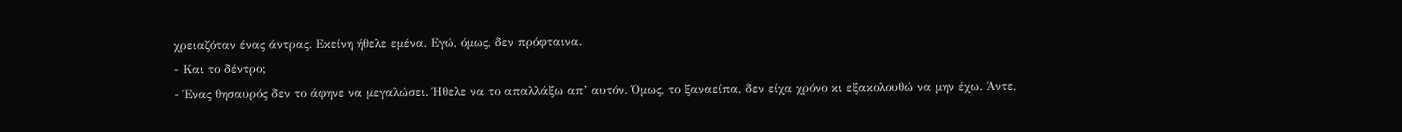χρειαζόταν ένας άντρας. Εκείνη ήθελε εμένα. Εγώ, όμως, δεν πρόφταινα.
- Και το δέντρο;
- Ένας θησαυρός δεν το άφηνε να μεγαλώσει. Ήθελε να το απαλλάξω απ’ αυτόν. Όμως, το ξαναείπα, δεν είχα χρόνο κι εξακολουθώ να μην έχω. Άντε,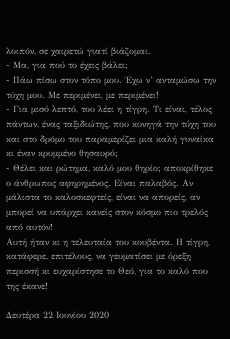λοιπόν, σε χαιρετώ γιατί βιάζομαι.
- Μα, για πού το έχεις βάλει;
- Πάω πίσω στον τόπο μου. Έχω ν’ ανταμώσω την τύχη μου. Με περιμένει, με περιμένει!
- Για μισό λεπτό, του λέει η τίγρη. Τι είναι, τέλος πάντων, ένας ταξιδιώτης, που κυνηγά την τύχη του και στο δρόμο του παραμερίζει μια καλή γυναίκα κι έναν κρυμμένο θησαυρό;
- Θέλει και ρώτημα, καλό μου θηρίο; αποκρίθηκε ο άνθρωπος αφηρημένος. Είναι παλαβός. Αν μάλιστα το καλοσκεφτείς, είναι να απορείς, αν μπορεί να υπάρχει κανείς στον κόσμο πιο τρελός από αυτόν!
Αυτή ήταν κι η τελευταία του κουβέντα. Η τίγρη, κατάφερε, επιτέλους, να γευματίσει με όρεξη περισσή κι ευχαρίστησε το Θεό, για το καλό που της έκανε!

Δευτέρα 22 Ιουνίου 2020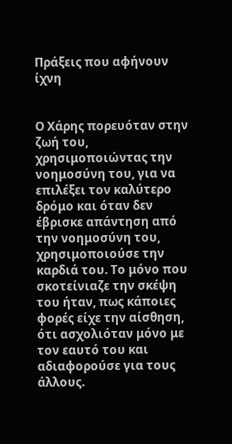Πράξεις που αφήνουν ίχνη


Ο Χάρης πορευόταν στην ζωή του, χρησιμοποιώντας την νοημοσύνη του, για να επιλέξει τον καλύτερο δρόμο και όταν δεν έβρισκε απάντηση από την νοημοσύνη του, χρησιμοποιούσε την καρδιά του. Το μόνο που σκοτείνιαζε την σκέψη του ήταν, πως κάποιες φορές είχε την αίσθηση, ότι ασχολιόταν μόνο με τον εαυτό του και αδιαφορούσε για τους άλλους.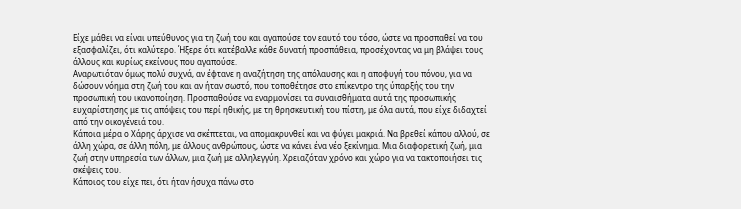Είχε μάθει να είναι υπεύθυνος για τη ζωή του και αγαπούσε τον εαυτό του τόσο, ώστε να προσπαθεί να του εξασφαλίζει, ότι καλύτερο. Ήξερε ότι κατέβαλλε κάθε δυνατή προσπάθεια, προσέχοντας να μη βλάψει τους άλλους και κυρίως εκείνους που αγαπούσε.
Αναρωτιόταν όμως πολύ συχνά, αν έφτανε η αναζήτηση της απόλαυσης και η αποφυγή του πόνου, για να δώσουν νόημα στη ζωή του και αν ήταν σωστό, που τοποθέτησε στο επίκεντρο της ύπαρξής του την προσωπική του ικανοποίηση. Προσπαθούσε να εναρμονίσει τα συναισθήματα αυτά της προσωπικής ευχαρίστησης με τις απόψεις του περί ηθικής, με τη θρησκευτική του πίστη, με όλα αυτά, που είχε διδαχτεί από την οικογένειά του.
Κάποια μέρα ο Χάρης άρχισε να σκέπτεται, να απομακρυνθεί και να φύγει μακριά. Να βρεθεί κάπου αλλού, σε άλλη χώρα, σε άλλη πόλη, με άλλους ανθρώπους, ώστε να κάνει ένα νέο ξεκίνημα. Μια διαφορετική ζωή, μια ζωή στην υπηρεσία των άλλων, μια ζωή με αλληλεγγύη. Χρειαζόταν χρόνο και χώρο για να τακτοποιήσει τις σκέψεις του.
Κάποιος του είχε πει, ότι ήταν ήσυχα πάνω στο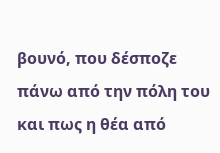βουνό, που δέσποζε πάνω από την πόλη του και πως η θέα από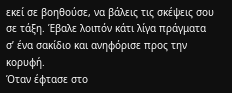εκεί σε βοηθούσε, να βάλεις τις σκέψεις σου σε τάξη. Έβαλε λοιπόν κάτι λίγα πράγματα σ’ ένα σακίδιο και ανηφόρισε προς την κορυφή.
Όταν έφτασε στο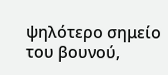ψηλότερο σημείο του βουνού,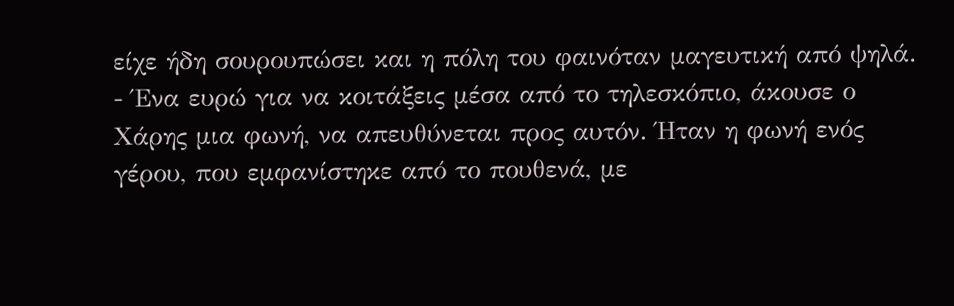είχε ήδη σουρουπώσει και η πόλη του φαινόταν μαγευτική από ψηλά.
- Ένα ευρώ για να κοιτάξεις μέσα από το τηλεσκόπιο, άκουσε ο Χάρης μια φωνή, να απευθύνεται προς αυτόν. Ήταν η φωνή ενός γέρου, που εμφανίστηκε από το πουθενά, με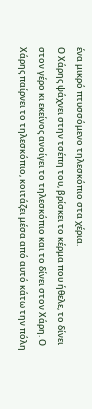ένα μικρό πτυσσόμενο τηλεσκόπιο στα χέρια.
Ο Χάρης ψάχνει στην τσέπη του, βρίσκει το κέρμα που ήθελε, το δίνει στον γέρο κι εκείνος ανοίγει το τηλεσκόπιο και το δίνει στον Χάρη. Ο Χάρης παίρνει το τηλεσκόπιο, κοιτάζει μέσα από αυτό κάτω την πόλη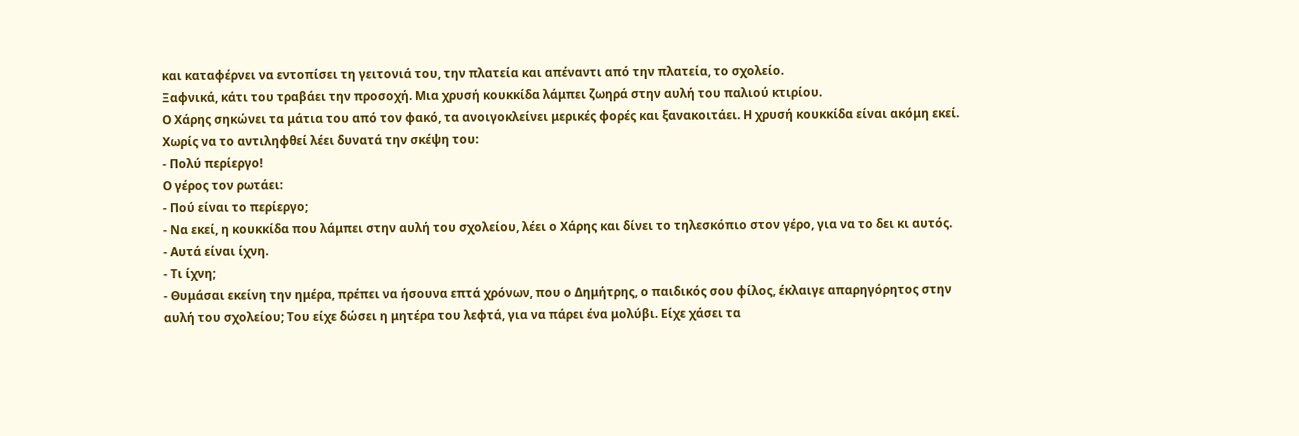και καταφέρνει να εντοπίσει τη γειτονιά του, την πλατεία και απέναντι από την πλατεία, το σχολείο.
Ξαφνικά, κάτι του τραβάει την προσοχή. Μια χρυσή κουκκίδα λάμπει ζωηρά στην αυλή του παλιού κτιρίου.
Ο Χάρης σηκώνει τα μάτια του από τον φακό, τα ανοιγοκλείνει μερικές φορές και ξανακοιτάει. Η χρυσή κουκκίδα είναι ακόμη εκεί. Χωρίς να το αντιληφθεί λέει δυνατά την σκέψη του:
- Πολύ περίεργο!
Ο γέρος τον ρωτάει:
- Πού είναι το περίεργο;
- Να εκεί, η κουκκίδα που λάμπει στην αυλή του σχολείου, λέει ο Χάρης και δίνει το τηλεσκόπιο στον γέρο, για να το δει κι αυτός.
- Αυτά είναι ίχνη.
- Τι ίχνη;
- Θυμάσαι εκείνη την ημέρα, πρέπει να ήσουνα επτά χρόνων, που ο Δημήτρης, ο παιδικός σου φίλος, έκλαιγε απαρηγόρητος στην αυλή του σχολείου; Του είχε δώσει η μητέρα του λεφτά, για να πάρει ένα μολύβι. Είχε χάσει τα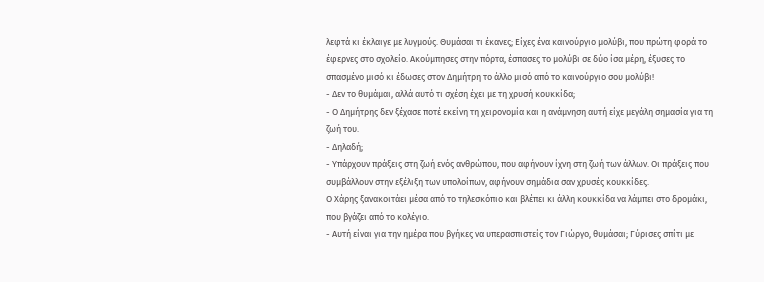λεφτά κι έκλαιγε με λυγμούς. Θυμάσαι τι έκανες; Είχες ένα καινούργιο μολύβι, που πρώτη φορά το έφερνες στο σχολείο. Ακούμπησες στην πόρτα, έσπασες το μολύβι σε δύο ίσα μέρη, έξυσες το σπασμένο μισό κι έδωσες στον Δημήτρη το άλλο μισό από το καινούργιο σου μολύβι!
- Δεν το θυμάμαι, αλλά αυτό τι σχέση έχει με τη χρυσή κουκκίδα;
- Ο Δημήτρης δεν ξέχασε ποτέ εκείνη τη χειρονομία και η ανάμνηση αυτή είχε μεγάλη σημασία για τη ζωή του.
- Δηλαδή;
- Υπάρχουν πράξεις στη ζωή ενός ανθρώπου, που αφήνουν ίχνη στη ζωή των άλλων. Οι πράξεις που συμβάλλουν στην εξέλιξη των υπολοίπων, αφήνουν σημάδια σαν χρυσές κουκκίδες.
Ο Χάρης ξανακοιτάει μέσα από το τηλεσκόπιο και βλέπει κι άλλη κουκκίδα να λάμπει στο δρομάκι, που βγάζει από το κολέγιο.
- Αυτή είναι για την ημέρα που βγήκες να υπερασπιστείς τον Γιώργο, θυμάσαι; Γύρισες σπίτι με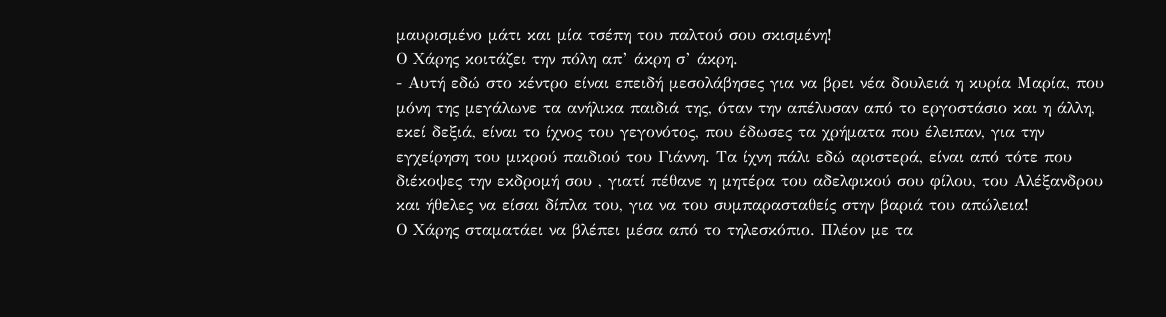μαυρισμένο μάτι και μία τσέπη του παλτού σου σκισμένη!
Ο Χάρης κοιτάζει την πόλη απ’ άκρη σ’ άκρη.
- Αυτή εδώ στο κέντρο είναι επειδή μεσολάβησες για να βρει νέα δουλειά η κυρία Μαρία, που μόνη της μεγάλωνε τα ανήλικα παιδιά της, όταν την απέλυσαν από το εργοστάσιο και η άλλη, εκεί δεξιά, είναι το ίχνος του γεγονότος, που έδωσες τα χρήματα που έλειπαν, για την εγχείρηση του μικρού παιδιού του Γιάννη. Τα ίχνη πάλι εδώ αριστερά, είναι από τότε που διέκοψες την εκδρομή σου , γιατί πέθανε η μητέρα του αδελφικού σου φίλου, του Αλέξανδρου και ήθελες να είσαι δίπλα του, για να του συμπαρασταθείς στην βαριά του απώλεια!
Ο Χάρης σταματάει να βλέπει μέσα από το τηλεσκόπιο. Πλέον με τα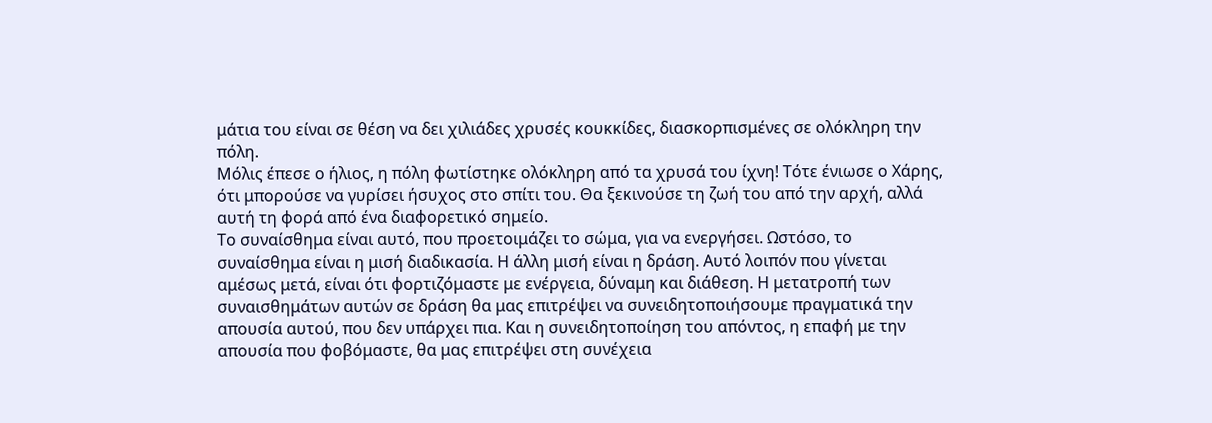μάτια του είναι σε θέση να δει χιλιάδες χρυσές κουκκίδες, διασκορπισμένες σε ολόκληρη την πόλη.
Μόλις έπεσε ο ήλιος, η πόλη φωτίστηκε ολόκληρη από τα χρυσά του ίχνη! Τότε ένιωσε ο Χάρης, ότι μπορούσε να γυρίσει ήσυχος στο σπίτι του. Θα ξεκινούσε τη ζωή του από την αρχή, αλλά αυτή τη φορά από ένα διαφορετικό σημείο.
Το συναίσθημα είναι αυτό, που προετοιμάζει το σώμα, για να ενεργήσει. Ωστόσο, το συναίσθημα είναι η μισή διαδικασία. Η άλλη μισή είναι η δράση. Αυτό λοιπόν που γίνεται αμέσως μετά, είναι ότι φορτιζόμαστε με ενέργεια, δύναμη και διάθεση. Η μετατροπή των συναισθημάτων αυτών σε δράση θα μας επιτρέψει να συνειδητοποιήσουμε πραγματικά την απουσία αυτού, που δεν υπάρχει πια. Και η συνειδητοποίηση του απόντος, η επαφή με την απουσία που φοβόμαστε, θα μας επιτρέψει στη συνέχεια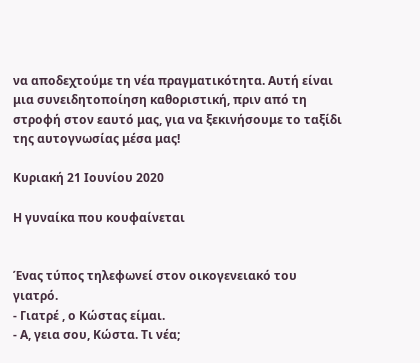να αποδεχτούμε τη νέα πραγματικότητα. Αυτή είναι μια συνειδητοποίηση καθοριστική, πριν από τη στροφή στον εαυτό μας, για να ξεκινήσουμε το ταξίδι της αυτογνωσίας μέσα μας!

Κυριακή 21 Ιουνίου 2020

Η γυναίκα που κουφαίνεται


Ένας τύπος τηλεφωνεί στον οικογενειακό του γιατρό.
- Γιατρέ , ο Κώστας είμαι.
- Α, γεια σου, Κώστα. Τι νέα;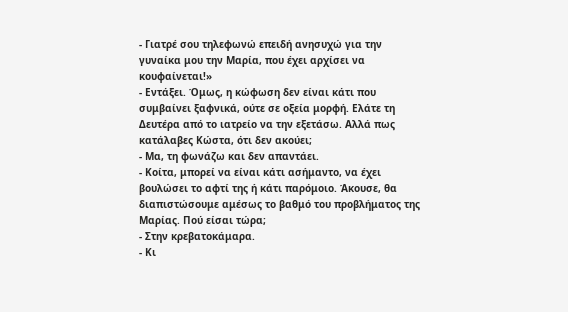- Γιατρέ σου τηλεφωνώ επειδή ανησυχώ για την γυναίκα μου την Μαρία, που έχει αρχίσει να κουφαίνεται!»
- Εντάξει. Όμως, η κώφωση δεν είναι κάτι που συμβαίνει ξαφνικά, ούτε σε οξεία μορφή. Ελάτε τη Δευτέρα από το ιατρείο να την εξετάσω. Αλλά πως κατάλαβες Κώστα, ότι δεν ακούει;
- Μα, τη φωνάζω και δεν απαντάει.
- Κοίτα, μπορεί να είναι κάτι ασήμαντο, να έχει βουλώσει το αφτί της ή κάτι παρόμοιο. Άκουσε, θα διαπιστώσουμε αμέσως το βαθμό του προβλήματος της Μαρίας. Πού είσαι τώρα;
- Στην κρεβατοκάμαρα.
- Κι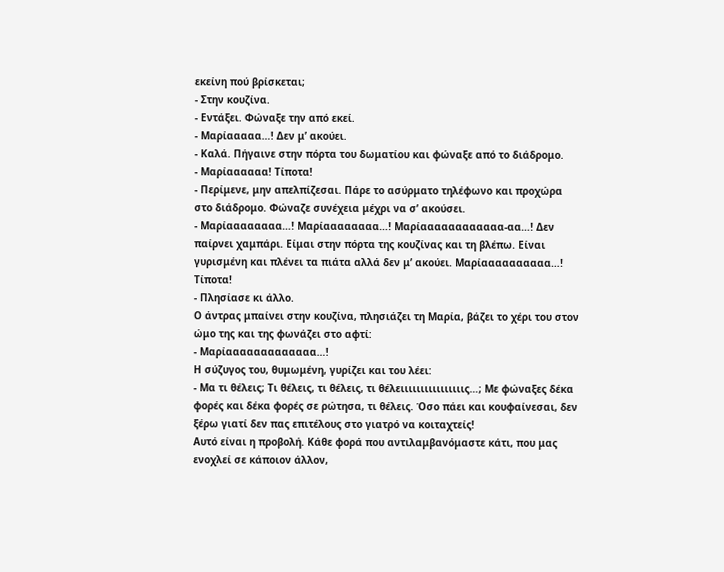εκείνη πού βρίσκεται;
- Στην κουζίνα.
- Εντάξει. Φώναξε την από εκεί.
- Μαρίααααα…! Δεν μ’ ακούει.
- Καλά. Πήγαινε στην πόρτα του δωματίου και φώναξε από το διάδρομο.
- Μαρίαααααα! Τίποτα!
- Περίμενε, μην απελπίζεσαι. Πάρε το ασύρματο τηλέφωνο και προχώρα στο διάδρομο. Φώναζε συνέχεια μέχρι να σ’ ακούσει.
- Μαρίαααααααα…! Μαρίαααααααα…! Μαρίαααααααααααα-αα…! Δεν παίρνει χαμπάρι. Είμαι στην πόρτα της κουζίνας και τη βλέπω. Είναι γυρισμένη και πλένει τα πιάτα αλλά δεν μ’ ακούει. Μαρίαααααααααα…! Τίποτα!
- Πλησίασε κι άλλο.
Ο άντρας μπαίνει στην κουζίνα, πλησιάζει τη Μαρία, βάζει το χέρι του στον ώμο της και της φωνάζει στο αφτί:
- Μαρίααααααααααααα…!
Η σύζυγος του, θυμωμένη, γυρίζει και του λέει:
- Μα τι θέλεις; Τι θέλεις, τι θέλεις, τι θέλειιιιιιιιιιιιιιιις…; Με φώναξες δέκα φορές και δέκα φορές σε ρώτησα, τι θέλεις. Όσο πάει και κουφαίνεσαι, δεν ξέρω γιατί δεν πας επιτέλους στο γιατρό να κοιταχτείς!
Αυτό είναι η προβολή. Κάθε φορά που αντιλαμβανόμαστε κάτι, που μας ενοχλεί σε κάποιον άλλον,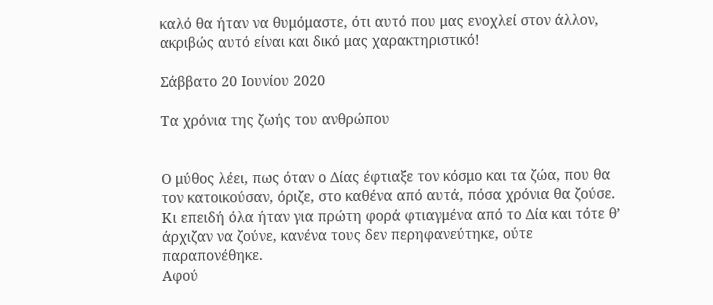καλό θα ήταν να θυμόμαστε, ότι αυτό που μας ενοχλεί στον άλλον, ακριβώς αυτό είναι και δικό μας χαρακτηριστικό!

Σάββατο 20 Ιουνίου 2020

Τα χρόνια της ζωής του ανθρώπου


Ο μύθος λέει, πως όταν ο Δίας έφτιαξε τον κόσμο και τα ζώα, που θα τον κατοικούσαν, όριζε, στο καθένα από αυτά, πόσα χρόνια θα ζούσε. Κι επειδή όλα ήταν για πρώτη φορά φτιαγμένα από το Δία και τότε θ’ άρχιζαν να ζούνε, κανένα τους δεν περηφανεύτηκε, ούτε παραπονέθηκε.
Αφού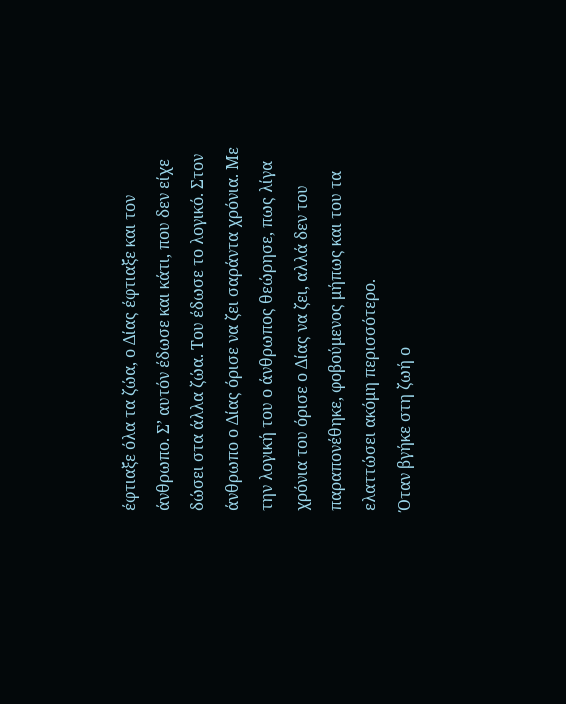έφτιαξε όλα τα ζώα, ο Δίας έφτιαξε και τον άνθρωπο. Σ’ αυτόν έδωσε και κάτι, που δεν είχε δώσει στα άλλα ζώα. Του έδωσε το λογικό. Στον άνθρωπο ο Δίας όρισε να ζει σαράντα χρόνια. Με την λογική του ο άνθρωπος θεώρησε, πως λίγα χρόνια του όρισε ο Δίας να ζει, αλλά δεν του παραπονέθηκε, φοβούμενος μήπως και του τα ελαττώσει ακόμη περισσότερο.
Όταν βγήκε στη ζωή ο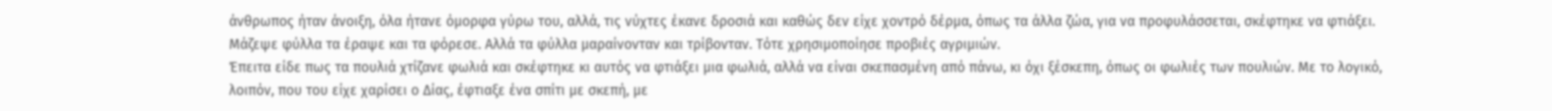άνθρωπος ήταν άνοιξη, όλα ήτανε όμορφα γύρω του, αλλά, τις νύχτες έκανε δροσιά και καθώς δεν είχε χοντρό δέρμα, όπως τα άλλα ζώα, για να προφυλάσσεται, σκέφτηκε να φτιάξει. Μάζεψε φύλλα τα έραψε και τα φόρεσε. Αλλά τα φύλλα μαραίνονταν και τρίβονταν. Τότε χρησιμοποίησε προβιές αγριμιών.
Έπειτα είδε πως τα πουλιά χτίζανε φωλιά και σκέφτηκε κι αυτός να φτιάξει μια φωλιά, αλλά να είναι σκεπασμένη από πάνω, κι όχι ξέσκεπη, όπως οι φωλιές των πουλιών. Με το λογικό, λοιπόν, που του είχε χαρίσει ο Δίας, έφτιαξε ένα σπίτι με σκεπή, με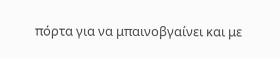πόρτα για να μπαινοβγαίνει και με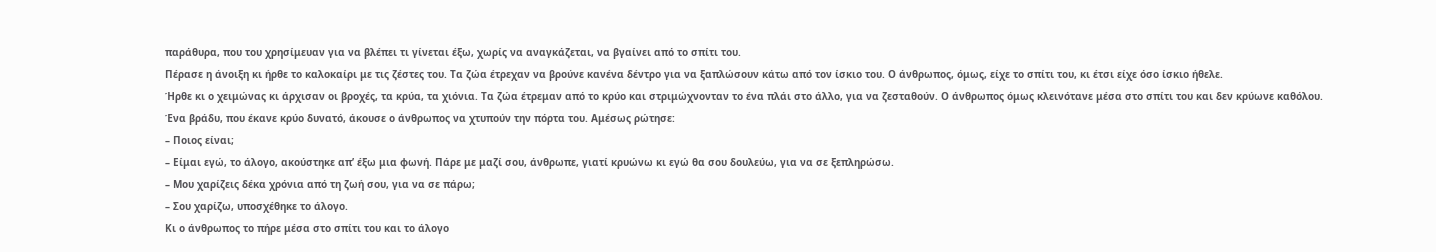παράθυρα, που του χρησίμευαν για να βλέπει τι γίνεται έξω, χωρίς να αναγκάζεται, να βγαίνει από το σπίτι του.
Πέρασε η άνοιξη κι ήρθε το καλοκαίρι με τις ζέστες του. Τα ζώα έτρεχαν να βρούνε κανένα δέντρο για να ξαπλώσουν κάτω από τον ίσκιο του. Ο άνθρωπος, όμως, είχε το σπίτι του, κι έτσι είχε όσο ίσκιο ήθελε.
Ήρθε κι ο χειμώνας κι άρχισαν οι βροχές, τα κρύα, τα χιόνια. Τα ζώα έτρεμαν από το κρύο και στριμώχνονταν το ένα πλάι στο άλλο, για να ζεσταθούν. Ο άνθρωπος όμως κλεινότανε μέσα στο σπίτι του και δεν κρύωνε καθόλου.
Ένα βράδυ, που έκανε κρύο δυνατό, άκουσε ο άνθρωπος να χτυπούν την πόρτα του. Αμέσως ρώτησε:
– Ποιος είναι;
– Είμαι εγώ, το άλογο, ακούστηκε απ’ έξω μια φωνή. Πάρε με μαζί σου, άνθρωπε, γιατί κρυώνω κι εγώ θα σου δουλεύω, για να σε ξεπληρώσω.
– Μου χαρίζεις δέκα χρόνια από τη ζωή σου, για να σε πάρω;
– Σου χαρίζω, υποσχέθηκε το άλογο.
Κι ο άνθρωπος το πήρε μέσα στο σπίτι του και το άλογο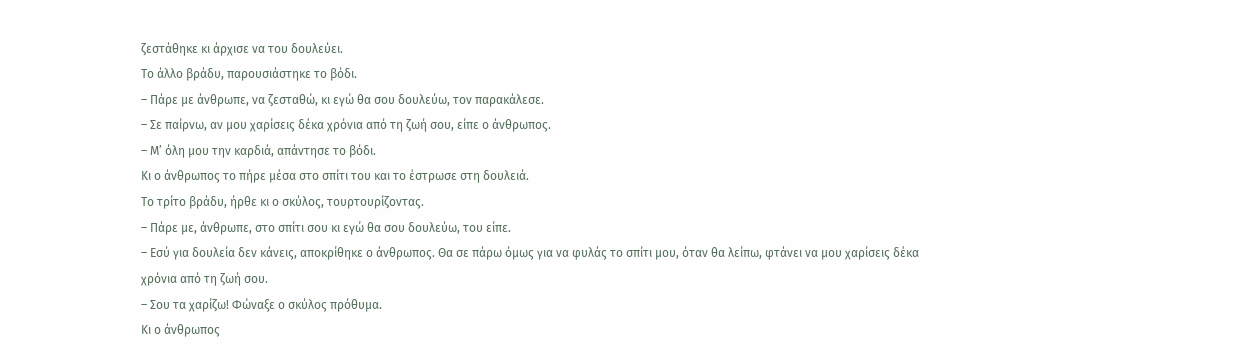ζεστάθηκε κι άρχισε να του δουλεύει.
Το άλλο βράδυ, παρουσιάστηκε το βόδι.
– Πάρε με άνθρωπε, να ζεσταθώ, κι εγώ θα σου δουλεύω, τον παρακάλεσε.
– Σε παίρνω, αν μου χαρίσεις δέκα χρόνια από τη ζωή σου, είπε ο άνθρωπος.
– Μ’ όλη μου την καρδιά, απάντησε το βόδι.
Κι ο άνθρωπος το πήρε μέσα στο σπίτι του και το έστρωσε στη δουλειά.
Το τρίτο βράδυ, ήρθε κι ο σκύλος, τουρτουρίζοντας.
– Πάρε με, άνθρωπε, στο σπίτι σου κι εγώ θα σου δουλεύω, του είπε.
– Εσύ για δουλεία δεν κάνεις, αποκρίθηκε ο άνθρωπος. Θα σε πάρω όμως για να φυλάς το σπίτι μου, όταν θα λείπω, φτάνει να μου χαρίσεις δέκα χρόνια από τη ζωή σου.
– Σου τα χαρίζω! Φώναξε ο σκύλος πρόθυμα.
Κι ο άνθρωπος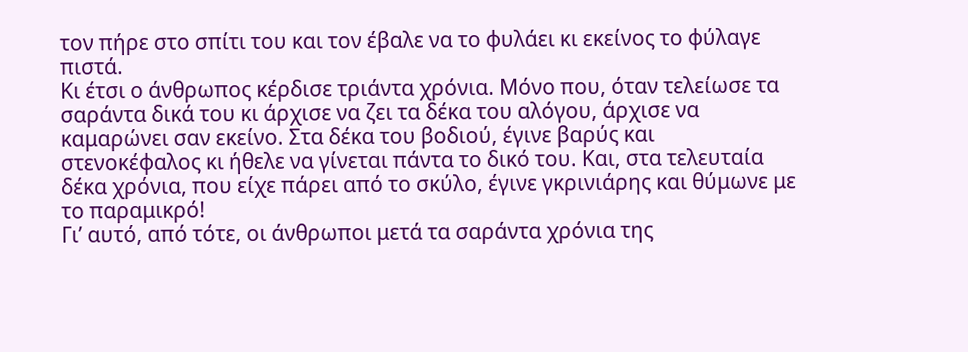τον πήρε στο σπίτι του και τον έβαλε να το φυλάει κι εκείνος το φύλαγε πιστά.
Κι έτσι ο άνθρωπος κέρδισε τριάντα χρόνια. Μόνο που, όταν τελείωσε τα σαράντα δικά του κι άρχισε να ζει τα δέκα του αλόγου, άρχισε να καμαρώνει σαν εκείνο. Στα δέκα του βοδιού, έγινε βαρύς και στενοκέφαλος κι ήθελε να γίνεται πάντα το δικό του. Και, στα τελευταία δέκα χρόνια, που είχε πάρει από το σκύλο, έγινε γκρινιάρης και θύμωνε με το παραμικρό!
Γι’ αυτό, από τότε, οι άνθρωποι μετά τα σαράντα χρόνια της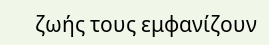ζωής τους εμφανίζουν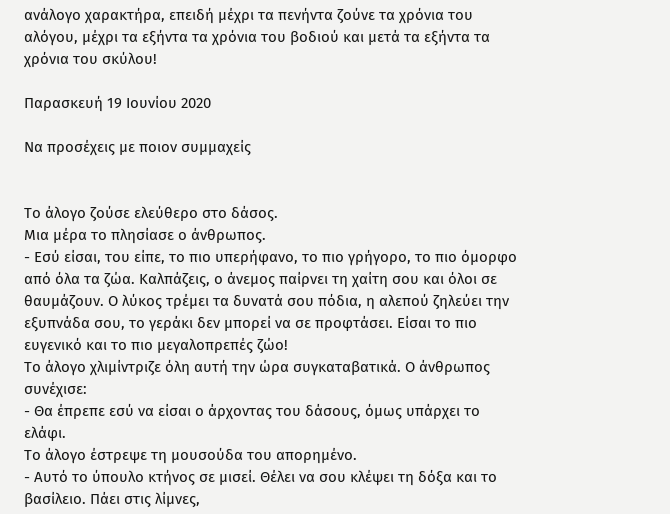ανάλογο χαρακτήρα, επειδή μέχρι τα πενήντα ζούνε τα χρόνια του αλόγου, μέχρι τα εξήντα τα χρόνια του βοδιού και μετά τα εξήντα τα χρόνια του σκύλου!

Παρασκευή 19 Ιουνίου 2020

Να προσέχεις με ποιον συμμαχείς


Το άλογο ζούσε ελεύθερο στο δάσος.
Μια μέρα το πλησίασε ο άνθρωπος.
- Εσύ είσαι, του είπε, το πιο υπερήφανο, το πιο γρήγορο, το πιο όμορφο από όλα τα ζώα. Καλπάζεις, ο άνεμος παίρνει τη χαίτη σου και όλοι σε θαυμάζουν. Ο λύκος τρέμει τα δυνατά σου πόδια, η αλεπού ζηλεύει την εξυπνάδα σου, το γεράκι δεν μπορεί να σε προφτάσει. Είσαι το πιο ευγενικό και το πιο μεγαλοπρεπές ζώο!
Το άλογο χλιμίντριζε όλη αυτή την ώρα συγκαταβατικά. Ο άνθρωπος συνέχισε:
- Θα έπρεπε εσύ να είσαι ο άρχοντας του δάσους, όμως υπάρχει το ελάφι.
Το άλογο έστρεψε τη μουσούδα του απορημένο.
- Αυτό το ύπουλο κτήνος σε μισεί. Θέλει να σου κλέψει τη δόξα και το βασίλειο. Πάει στις λίμνες,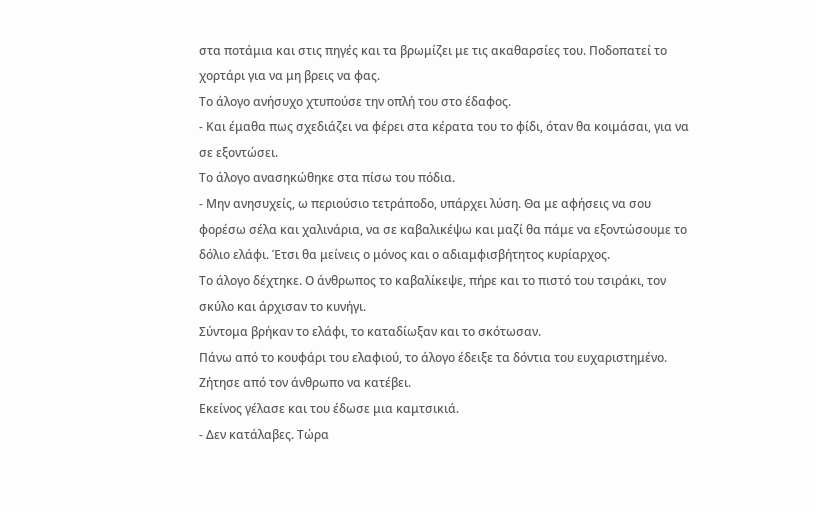στα ποτάμια και στις πηγές και τα βρωμίζει με τις ακαθαρσίες του. Ποδοπατεί το χορτάρι για να μη βρεις να φας.
Το άλογο ανήσυχο χτυπούσε την οπλή του στο έδαφος.
- Και έμαθα πως σχεδιάζει να φέρει στα κέρατα του το φίδι, όταν θα κοιμάσαι, για να σε εξοντώσει.
Το άλογο ανασηκώθηκε στα πίσω του πόδια.
- Μην ανησυχείς, ω περιούσιο τετράποδο, υπάρχει λύση. Θα με αφήσεις να σου φορέσω σέλα και χαλινάρια, να σε καβαλικέψω και μαζί θα πάμε να εξοντώσουμε το δόλιο ελάφι. Έτσι θα μείνεις ο μόνος και ο αδιαμφισβήτητος κυρίαρχος.
Το άλογο δέχτηκε. Ο άνθρωπος το καβαλίκεψε, πήρε και το πιστό του τσιράκι, τον σκύλο και άρχισαν το κυνήγι.
Σύντομα βρήκαν το ελάφι, το καταδίωξαν και το σκότωσαν.
Πάνω από το κουφάρι του ελαφιού, το άλογο έδειξε τα δόντια του ευχαριστημένο. Ζήτησε από τον άνθρωπο να κατέβει.
Εκείνος γέλασε και του έδωσε μια καμτσικιά.
- Δεν κατάλαβες. Τώρα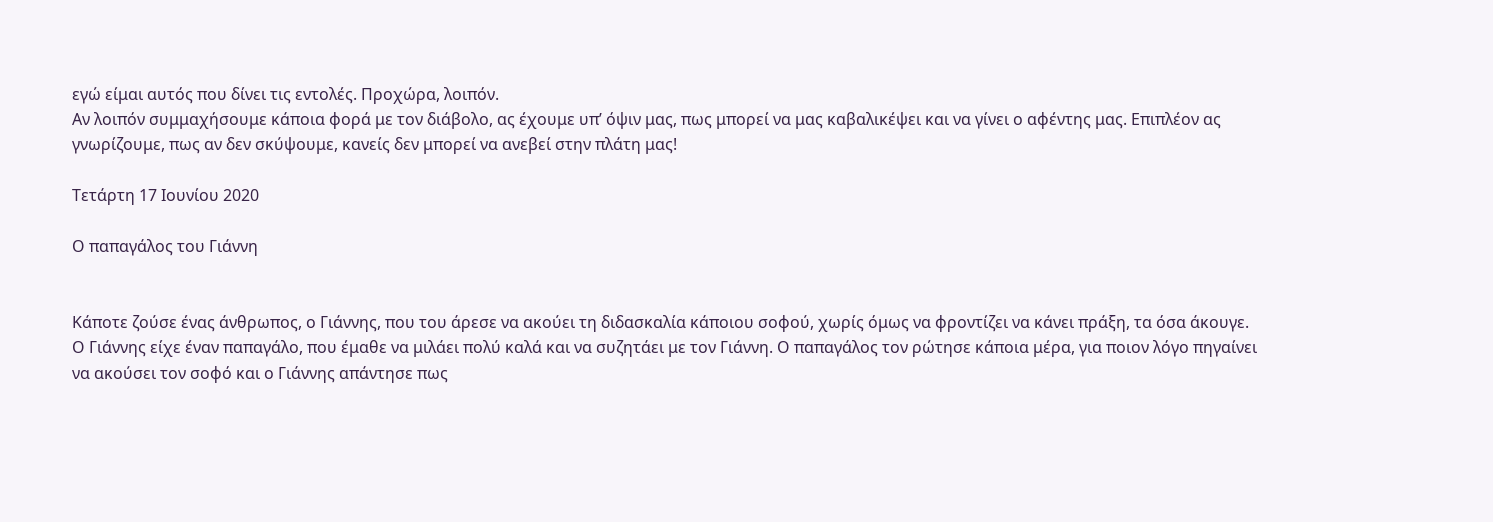εγώ είμαι αυτός που δίνει τις εντολές. Προχώρα, λοιπόν.
Αν λοιπόν συμμαχήσουμε κάποια φορά με τον διάβολο, ας έχουμε υπ’ όψιν μας, πως μπορεί να μας καβαλικέψει και να γίνει ο αφέντης μας. Επιπλέον ας γνωρίζουμε, πως αν δεν σκύψουμε, κανείς δεν μπορεί να ανεβεί στην πλάτη μας!

Τετάρτη 17 Ιουνίου 2020

Ο παπαγάλος του Γιάννη


Κάποτε ζούσε ένας άνθρωπος, ο Γιάννης, που του άρεσε να ακούει τη διδασκαλία κάποιου σοφού, χωρίς όμως να φροντίζει να κάνει πράξη, τα όσα άκουγε.
Ο Γιάννης είχε έναν παπαγάλο, που έμαθε να μιλάει πολύ καλά και να συζητάει με τον Γιάννη. Ο παπαγάλος τον ρώτησε κάποια μέρα, για ποιον λόγο πηγαίνει να ακούσει τον σοφό και ο Γιάννης απάντησε πως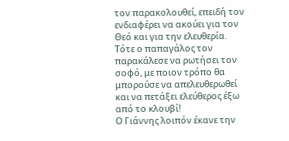τον παρακολουθεί, επειδή τον ενδιαφέρει να ακούει για τον Θεό και για την ελευθερία. Τότε ο παπαγάλος τον παρακάλεσε να ρωτήσει τον σοφό, με ποιον τρόπο θα μπορούσε να απελευθερωθεί και να πετάξει ελεύθερος έξω από το κλουβί!
Ο Γιάννης λοιπόν έκανε την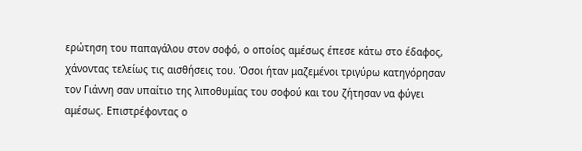ερώτηση του παπαγάλου στον σοφό, ο οποίος αμέσως έπεσε κάτω στο έδαφος, χάνοντας τελείως τις αισθήσεις του. Όσοι ήταν μαζεμένοι τριγύρω κατηγόρησαν τον Γιάννη σαν υπαίτιο της λιποθυμίας του σοφού και του ζήτησαν να φύγει αμέσως. Επιστρέφοντας ο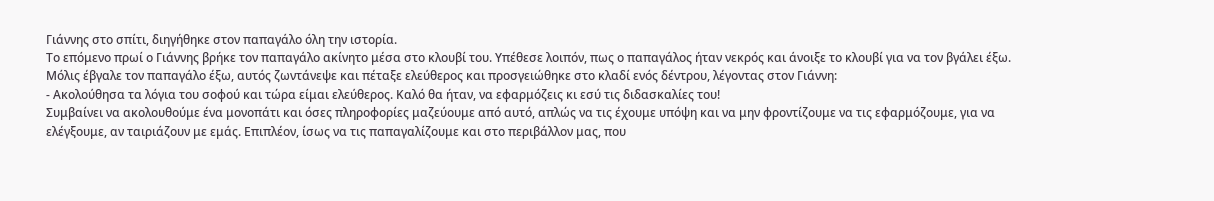Γιάννης στο σπίτι, διηγήθηκε στον παπαγάλο όλη την ιστορία.
Το επόμενο πρωί ο Γιάννης βρήκε τον παπαγάλο ακίνητο μέσα στο κλουβί του. Υπέθεσε λοιπόν, πως ο παπαγάλος ήταν νεκρός και άνοιξε το κλουβί για να τον βγάλει έξω.
Μόλις έβγαλε τον παπαγάλο έξω, αυτός ζωντάνεψε και πέταξε ελεύθερος και προσγειώθηκε στο κλαδί ενός δέντρου, λέγοντας στον Γιάννη:
- Ακολούθησα τα λόγια του σοφού και τώρα είμαι ελεύθερος. Καλό θα ήταν, να εφαρμόζεις κι εσύ τις διδασκαλίες του!
Συμβαίνει να ακολουθούμε ένα μονοπάτι και όσες πληροφορίες μαζεύουμε από αυτό, απλώς να τις έχουμε υπόψη και να μην φροντίζουμε να τις εφαρμόζουμε, για να ελέγξουμε, αν ταιριάζουν με εμάς. Επιπλέον, ίσως να τις παπαγαλίζουμε και στο περιβάλλον μας, που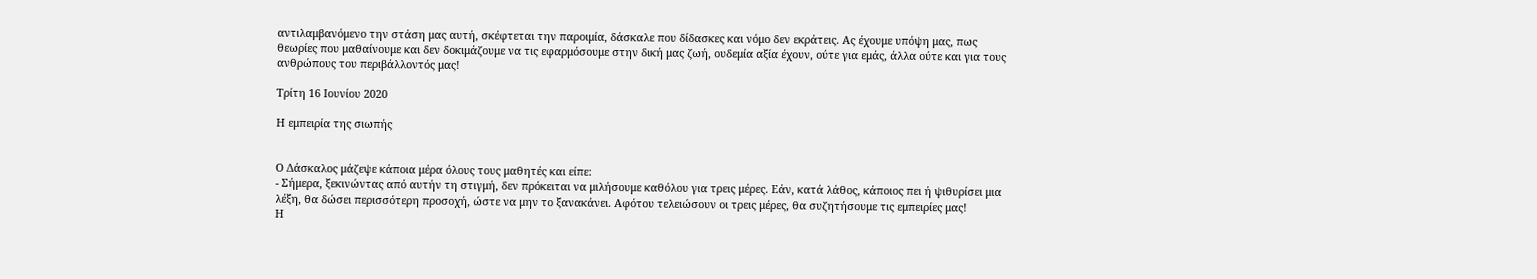αντιλαμβανόμενο την στάση μας αυτή, σκέφτεται την παροιμία, δάσκαλε που δίδασκες και νόμο δεν εκράτεις. Ας έχουμε υπόψη μας, πως θεωρίες που μαθαίνουμε και δεν δοκιμάζουμε να τις εφαρμόσουμε στην δική μας ζωή, ουδεμία αξία έχουν, ούτε για εμάς, άλλα ούτε και για τους ανθρώπους του περιβάλλοντός μας!

Τρίτη 16 Ιουνίου 2020

Η εμπειρία της σιωπής


Ο Δάσκαλος μάζεψε κάποια μέρα όλους τους μαθητές και είπε:
- Σήμερα, ξεκινώντας από αυτήν τη στιγμή, δεν πρόκειται να μιλήσουμε καθόλου για τρεις μέρες. Εάν, κατά λάθος, κάποιος πει ή ψιθυρίσει μια λέξη, θα δώσει περισσότερη προσοχή, ώστε να μην το ξανακάνει. Αφότου τελειώσουν οι τρεις μέρες, θα συζητήσουμε τις εμπειρίες μας!
Η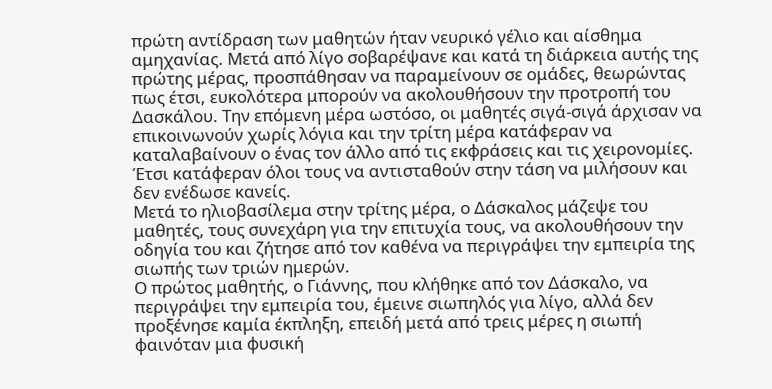πρώτη αντίδραση των μαθητών ήταν νευρικό γέλιο και αίσθημα αμηχανίας. Μετά από λίγο σοβαρέψανε και κατά τη διάρκεια αυτής της πρώτης μέρας, προσπάθησαν να παραμείνουν σε ομάδες, θεωρώντας πως έτσι, ευκολότερα μπορούν να ακολουθήσουν την προτροπή του Δασκάλου. Την επόμενη μέρα ωστόσο, οι μαθητές σιγά-σιγά άρχισαν να επικοινωνούν χωρίς λόγια και την τρίτη μέρα κατάφεραν να καταλαβαίνουν ο ένας τον άλλο από τις εκφράσεις και τις χειρονομίες. Έτσι κατάφεραν όλοι τους να αντισταθούν στην τάση να μιλήσουν και δεν ενέδωσε κανείς.
Μετά το ηλιοβασίλεμα στην τρίτης μέρα, ο Δάσκαλος μάζεψε του μαθητές, τους συνεχάρη για την επιτυχία τους, να ακολουθήσουν την οδηγία του και ζήτησε από τον καθένα να περιγράψει την εμπειρία της σιωπής των τριών ημερών.
Ο πρώτος μαθητής, ο Γιάννης, που κλήθηκε από τον Δάσκαλο, να περιγράψει την εμπειρία του, έμεινε σιωπηλός για λίγο, αλλά δεν προξένησε καμία έκπληξη, επειδή μετά από τρεις μέρες η σιωπή φαινόταν μια φυσική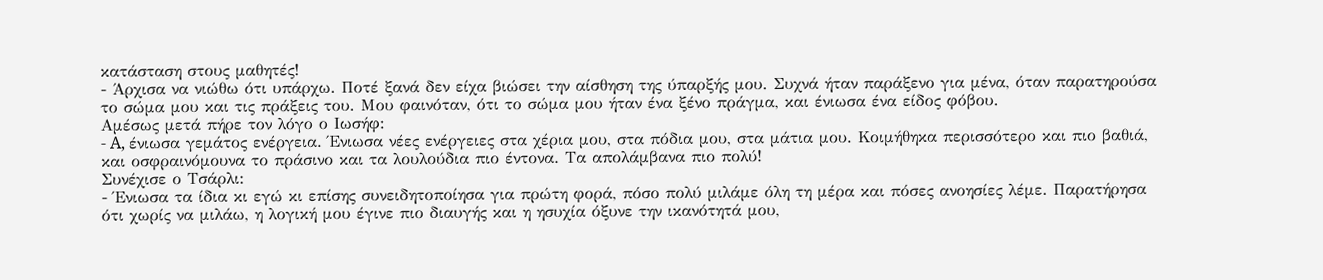κατάσταση στους μαθητές!
- Άρχισα να νιώθω ότι υπάρχω. Ποτέ ξανά δεν είχα βιώσει την αίσθηση της ύπαρξής μου. Συχνά ήταν παράξενο για μένα, όταν παρατηρούσα το σώμα μου και τις πράξεις του. Μου φαινόταν, ότι το σώμα μου ήταν ένα ξένο πράγμα, και ένιωσα ένα είδος φόβου.
Αμέσως μετά πήρε τον λόγο ο Ιωσήφ:
- A, ένιωσα γεμάτος ενέργεια. Ένιωσα νέες ενέργειες στα χέρια μου, στα πόδια μου, στα μάτια μου. Κοιμήθηκα περισσότερο και πιο βαθιά, και οσφραινόμουνα το πράσινο και τα λουλούδια πιο έντονα. Τα απολάμβανα πιο πολύ!
Συνέχισε ο Τσάρλι:
- Ένιωσα τα ίδια κι εγώ κι επίσης συνειδητοποίησα για πρώτη φορά, πόσο πολύ μιλάμε όλη τη μέρα και πόσες ανοησίες λέμε. Παρατήρησα ότι χωρίς να μιλάω, η λογική μου έγινε πιο διαυγής και η ησυχία όξυνε την ικανότητά μου,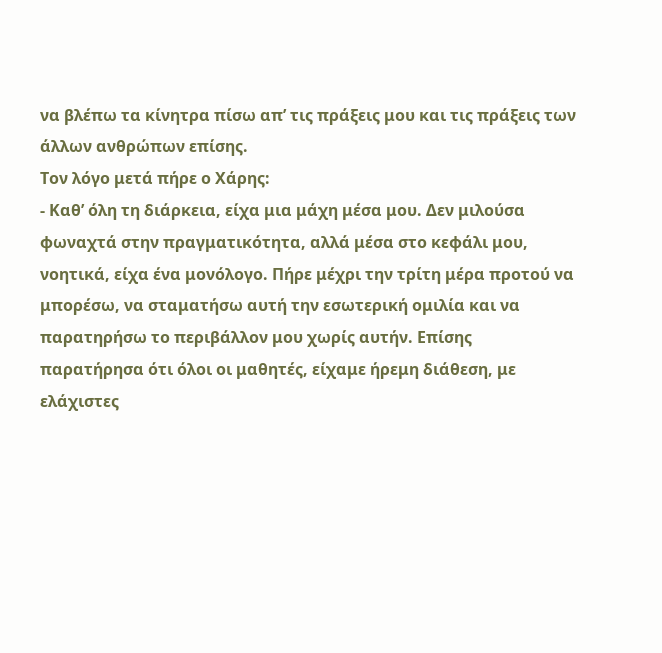να βλέπω τα κίνητρα πίσω απ’ τις πράξεις μου και τις πράξεις των άλλων ανθρώπων επίσης.
Τον λόγο μετά πήρε ο Χάρης:
- Καθ’ όλη τη διάρκεια, είχα μια μάχη μέσα μου. Δεν μιλούσα φωναχτά στην πραγματικότητα, αλλά μέσα στο κεφάλι μου, νοητικά, είχα ένα μονόλογο. Πήρε μέχρι την τρίτη μέρα προτού να μπορέσω, να σταματήσω αυτή την εσωτερική ομιλία και να παρατηρήσω το περιβάλλον μου χωρίς αυτήν. Επίσης παρατήρησα ότι όλοι οι μαθητές, είχαμε ήρεμη διάθεση, με ελάχιστες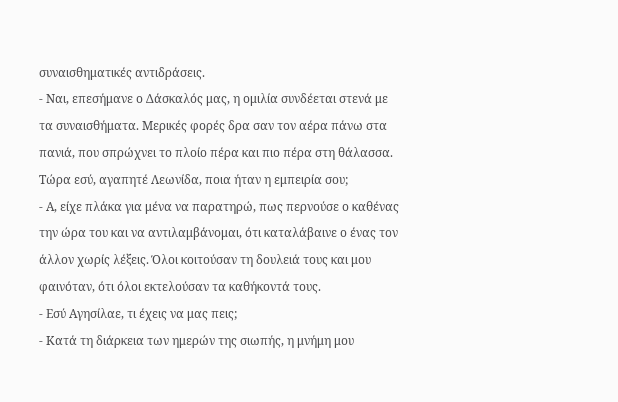συναισθηματικές αντιδράσεις.
- Ναι, επεσήμανε ο Δάσκαλός μας, η ομιλία συνδέεται στενά με τα συναισθήματα. Μερικές φορές δρα σαν τον αέρα πάνω στα πανιά, που σπρώχνει το πλοίο πέρα και πιο πέρα στη θάλασσα. Τώρα εσύ, αγαπητέ Λεωνίδα, ποια ήταν η εμπειρία σου;
- Α, είχε πλάκα για μένα να παρατηρώ, πως περνούσε ο καθένας την ώρα του και να αντιλαμβάνομαι, ότι καταλάβαινε ο ένας τον άλλον χωρίς λέξεις. Όλοι κοιτούσαν τη δουλειά τους και μου φαινόταν, ότι όλοι εκτελούσαν τα καθήκοντά τους.
- Εσύ Αγησίλαε, τι έχεις να μας πεις;
- Κατά τη διάρκεια των ημερών της σιωπής, η μνήμη μου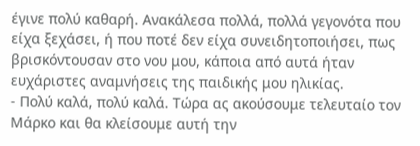έγινε πολύ καθαρή. Ανακάλεσα πολλά, πολλά γεγονότα που είχα ξεχάσει, ή που ποτέ δεν είχα συνειδητοποιήσει, πως βρισκόντουσαν στο νου μου, κάποια από αυτά ήταν ευχάριστες αναμνήσεις της παιδικής μου ηλικίας.
- Πολύ καλά, πολύ καλά. Τώρα ας ακούσουμε τελευταίο τον Μάρκο και θα κλείσουμε αυτή την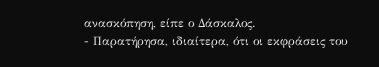ανασκόπηση, είπε ο Δάσκαλος.
- Παρατήρησα, ιδιαίτερα, ότι οι εκφράσεις του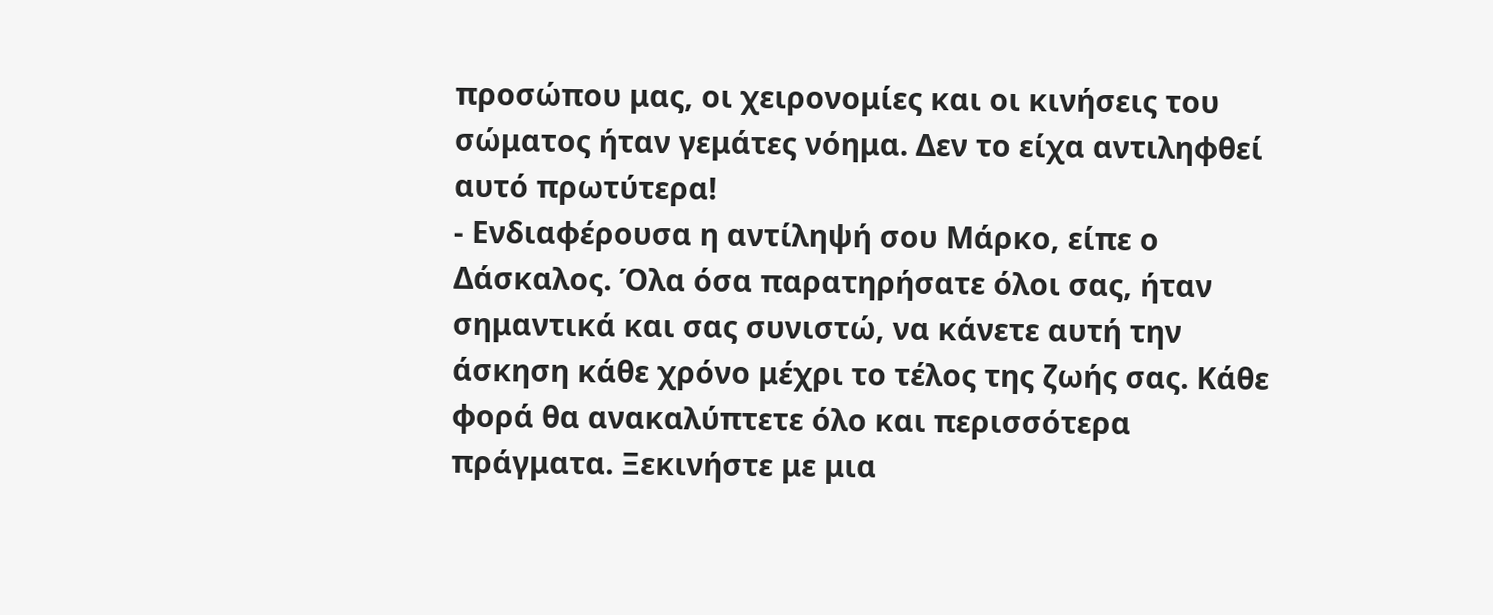προσώπου μας, οι χειρονομίες και οι κινήσεις του σώματος ήταν γεμάτες νόημα. Δεν το είχα αντιληφθεί αυτό πρωτύτερα!
- Ενδιαφέρουσα η αντίληψή σου Μάρκο, είπε ο Δάσκαλος. Όλα όσα παρατηρήσατε όλοι σας, ήταν σημαντικά και σας συνιστώ, να κάνετε αυτή την άσκηση κάθε χρόνο μέχρι το τέλος της ζωής σας. Κάθε φορά θα ανακαλύπτετε όλο και περισσότερα πράγματα. Ξεκινήστε με μια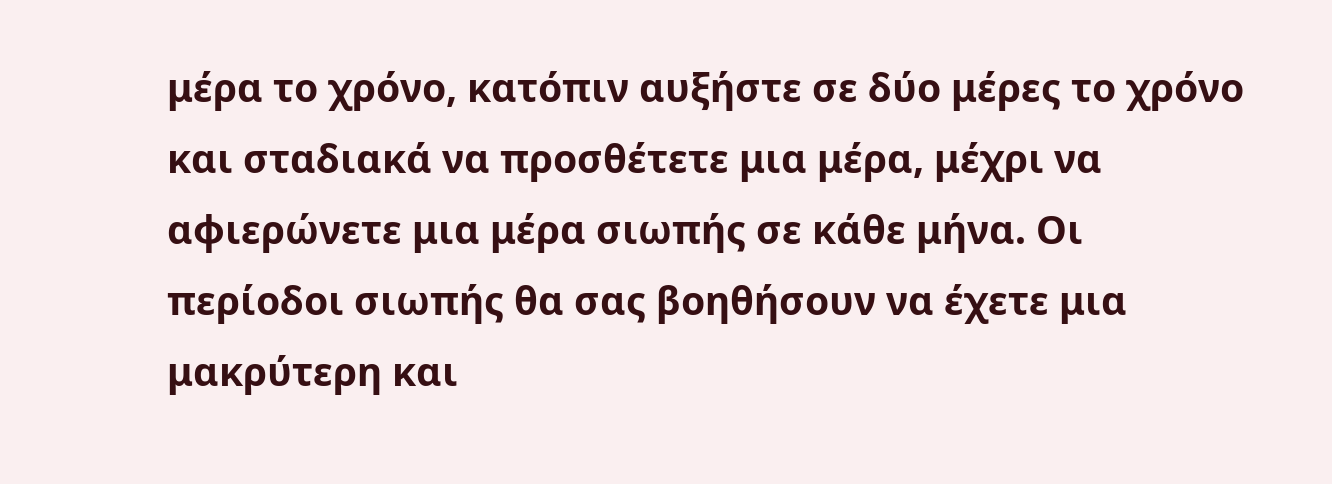μέρα το χρόνο, κατόπιν αυξήστε σε δύο μέρες το χρόνο και σταδιακά να προσθέτετε μια μέρα, μέχρι να αφιερώνετε μια μέρα σιωπής σε κάθε μήνα. Οι περίοδοι σιωπής θα σας βοηθήσουν να έχετε μια μακρύτερη και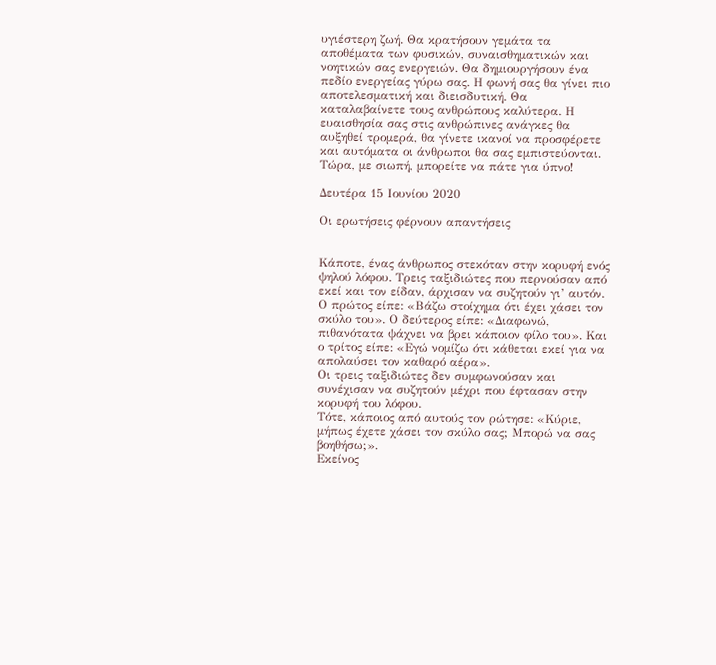υγιέστερη ζωή. Θα κρατήσουν γεμάτα τα αποθέματα των φυσικών, συναισθηματικών και νοητικών σας ενεργειών. Θα δημιουργήσουν ένα πεδίο ενεργείας γύρω σας. Η φωνή σας θα γίνει πιο αποτελεσματική και διεισδυτική. Θα καταλαβαίνετε τους ανθρώπους καλύτερα. Η ευαισθησία σας στις ανθρώπινες ανάγκες θα αυξηθεί τρομερά, θα γίνετε ικανοί να προσφέρετε και αυτόματα οι άνθρωποι θα σας εμπιστεύονται. Τώρα, με σιωπή, μπορείτε να πάτε για ύπνο!

Δευτέρα 15 Ιουνίου 2020

Οι ερωτήσεις φέρνουν απαντήσεις


Κάποτε, ένας άνθρωπος στεκόταν στην κορυφή ενός ψηλού λόφου. Τρεις ταξιδιώτες που περνούσαν από εκεί και τον είδαν, άρχισαν να συζητούν γι’ αυτόν.
Ο πρώτος είπε: «Βάζω στοίχημα ότι έχει χάσει τον σκύλο του». Ο δεύτερος είπε: «Διαφωνώ, πιθανότατα ψάχνει να βρει κάποιον φίλο του». Και ο τρίτος είπε: «Εγώ νομίζω ότι κάθεται εκεί για να απολαύσει τον καθαρό αέρα».
Οι τρεις ταξιδιώτες δεν συμφωνούσαν και συνέχισαν να συζητούν μέχρι που έφτασαν στην κορυφή του λόφου.
Τότε, κάποιος από αυτούς τον ρώτησε: «Κύριε, μήπως έχετε χάσει τον σκύλο σας; Μπορώ να σας βοηθήσω;».
Εκείνος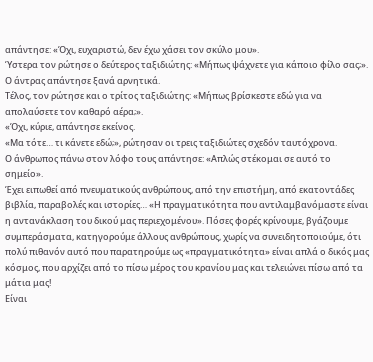απάντησε: «Όχι, ευχαριστώ, δεν έχω χάσει τον σκύλο μου».
Ύστερα τον ρώτησε ο δεύτερος ταξιδιώτης: «Μήπως ψάχνετε για κάποιο φίλο σας;».
Ο άντρας απάντησε ξανά αρνητικά.
Τέλος, τον ρώτησε και ο τρίτος ταξιδιώτης: «Μήπως βρίσκεστε εδώ για να απολαύσετε τον καθαρό αέρα;».
«Όχι, κύριε, απάντησε εκείνος.
«Μα τότε… τι κάνετε εδώ;», ρώτησαν οι τρεις ταξιδιώτες σχεδόν ταυτόχρονα.
Ο άνθρωπος πάνω στον λόφο τους απάντησε: «Απλώς στέκομαι σε αυτό το σημείο».
Έχει ειπωθεί από πνευματικούς ανθρώπους, από την επιστήμη, από εκατοντάδες βιβλία, παραβολές και ιστορίες… «Η πραγματικότητα που αντιλαμβανόμαστε είναι η αντανάκλαση του δικού μας περιεχομένου». Πόσες φορές κρίνουμε, βγάζουμε συμπεράσματα, κατηγορούμε άλλους ανθρώπους, χωρίς να συνειδητοποιούμε, ότι πολύ πιθανόν αυτό που παρατηρούμε ως «πραγματικότητα» είναι απλά ο δικός μας κόσμος, που αρχίζει από το πίσω μέρος του κρανίου μας και τελειώνει πίσω από τα μάτια μας!
Είναι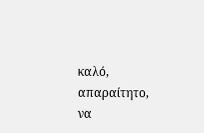καλό, απαραίτητο, να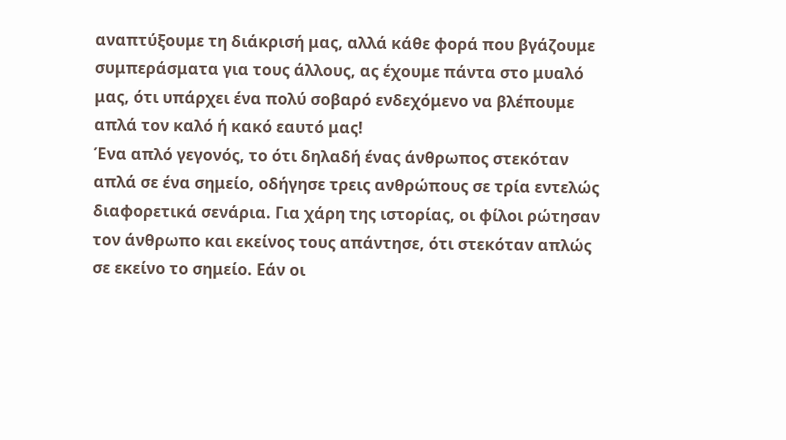αναπτύξουμε τη διάκρισή μας, αλλά κάθε φορά που βγάζουμε συμπεράσματα για τους άλλους, ας έχουμε πάντα στο μυαλό μας, ότι υπάρχει ένα πολύ σοβαρό ενδεχόμενο να βλέπουμε απλά τον καλό ή κακό εαυτό μας!
Ένα απλό γεγονός, το ότι δηλαδή ένας άνθρωπος στεκόταν απλά σε ένα σημείο, οδήγησε τρεις ανθρώπους σε τρία εντελώς διαφορετικά σενάρια. Για χάρη της ιστορίας, οι φίλοι ρώτησαν τον άνθρωπο και εκείνος τους απάντησε, ότι στεκόταν απλώς σε εκείνο το σημείο. Εάν οι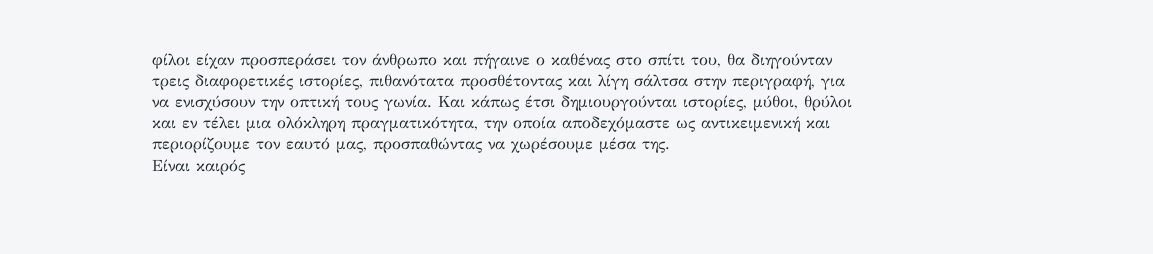φίλοι είχαν προσπεράσει τον άνθρωπο και πήγαινε ο καθένας στο σπίτι του, θα διηγούνταν τρεις διαφορετικές ιστορίες, πιθανότατα προσθέτοντας και λίγη σάλτσα στην περιγραφή, για να ενισχύσουν την οπτική τους γωνία. Και κάπως έτσι δημιουργούνται ιστορίες, μύθοι, θρύλοι και εν τέλει μια ολόκληρη πραγματικότητα, την οποία αποδεχόμαστε ως αντικειμενική και περιορίζουμε τον εαυτό μας, προσπαθώντας να χωρέσουμε μέσα της.
Είναι καιρός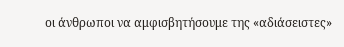οι άνθρωποι να αμφισβητήσουμε της «αδιάσειστες»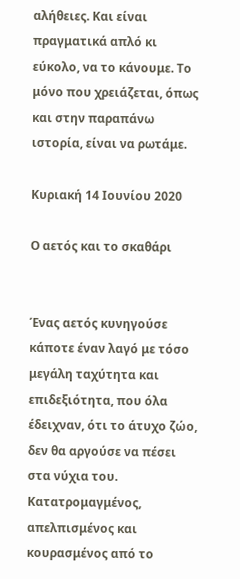αλήθειες. Και είναι πραγματικά απλό κι εύκολο, να το κάνουμε. Το μόνο που χρειάζεται, όπως και στην παραπάνω ιστορία, είναι να ρωτάμε.

Κυριακή 14 Ιουνίου 2020

Ο αετός και το σκαθάρι


Ένας αετός κυνηγούσε κάποτε έναν λαγό με τόσο μεγάλη ταχύτητα και επιδεξιότητα, που όλα έδειχναν, ότι το άτυχο ζώο, δεν θα αργούσε να πέσει στα νύχια του. Κατατρομαγμένος, απελπισμένος και κουρασμένος από το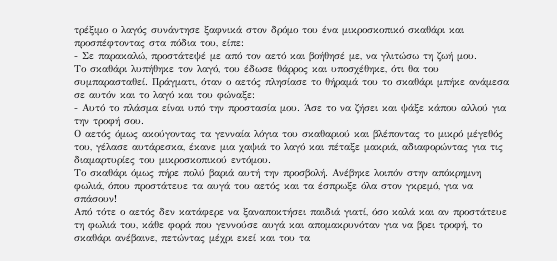τρέξιμο ο λαγός συνάντησε ξαφνικά στον δρόμο του ένα μικροσκοπικό σκαθάρι και προσπέφτοντας στα πόδια του, είπε:
- Σε παρακαλώ, προστάτεψέ με από τον αετό και βοήθησέ με, να γλιτώσω τη ζωή μου.
Το σκαθάρι λυπήθηκε τον λαγό, του έδωσε θάρρος και υποσχέθηκε, ότι θα του συμπαρασταθεί. Πράγματι, όταν ο αετός πλησίασε το θήραμά του το σκαθάρι μπήκε ανάμεσα σε αυτόν και το λαγό και του φώναξε:
- Αυτό το πλάσμα είναι υπό την προστασία μου. Άσε το να ζήσει και ψάξε κάπου αλλού για την τροφή σου.
Ο αετός όμως ακούγοντας τα γενναία λόγια του σκαθαριού και βλέποντας το μικρό μέγεθός του, γέλασε αυτάρεσκα, έκανε μια χαψιά το λαγό και πέταξε μακριά, αδιαφορώντας για τις διαμαρτυρίες του μικροσκοπικού εντόμου.
Το σκαθάρι όμως πήρε πολύ βαριά αυτή την προσβολή. Ανέβηκε λοιπόν στην απόκρημνη φωλιά, όπου προστάτευε τα αυγά του αετός και τα έσπρωξε όλα στον γκρεμό, για να σπάσουν!
Από τότε ο αετός δεν κατάφερε να ξαναποκτήσει παιδιά γιατί, όσο καλά και αν προστάτευε τη φωλιά του, κάθε φορά που γεννούσε αυγά και απομακρυνόταν για να βρει τροφή, το σκαθάρι ανέβαινε, πετώντας μέχρι εκεί και του τα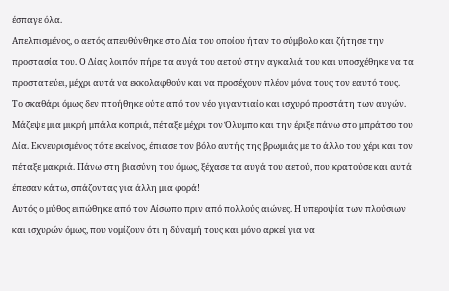έσπαγε όλα.
Απελπισμένος, ο αετός απευθύνθηκε στο Δία του οποίου ήταν το σύμβολο και ζήτησε την προστασία του. Ο Δίας λοιπόν πήρε τα αυγά του αετού στην αγκαλιά του και υποσχέθηκε να τα προστατεύει, μέχρι αυτά να εκκολαφθούν και να προσέχουν πλέον μόνα τους τον εαυτό τους.
Το σκαθάρι όμως δεν πτοήθηκε ούτε από τον νέο γιγαντιαίο και ισχυρό προστάτη των αυγών. Μάζεψε μια μικρή μπάλα κοπριά, πέταξε μέχρι τον Όλυμπο και την έριξε πάνω στο μπράτσο του Δία. Εκνευρισμένος τότε εκείνος, έπιασε τον βόλο αυτής της βρωμιάς με το άλλο του χέρι και τον πέταξε μακριά. Πάνω στη βιασύνη του όμως, ξέχασε τα αυγά του αετού, που κρατούσε και αυτά έπεσαν κάτω, σπάζοντας για άλλη μια φορά!
Αυτός ο μύθος ειπώθηκε από τον Αίσωπο πριν από πολλούς αιώνες. Η υπεροψία των πλούσιων και ισχυρών όμως, που νομίζουν ότι η δύναμή τους και μόνο αρκεί για να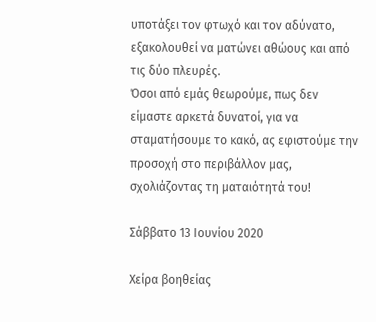υποτάξει τον φτωχό και τον αδύνατο, εξακολουθεί να ματώνει αθώους και από τις δύο πλευρές.
Όσοι από εμάς θεωρούμε, πως δεν είμαστε αρκετά δυνατοί, για να σταματήσουμε το κακό, ας εφιστούμε την προσοχή στο περιβάλλον μας, σχολιάζοντας τη ματαιότητά του!

Σάββατο 13 Ιουνίου 2020

Χείρα βοηθείας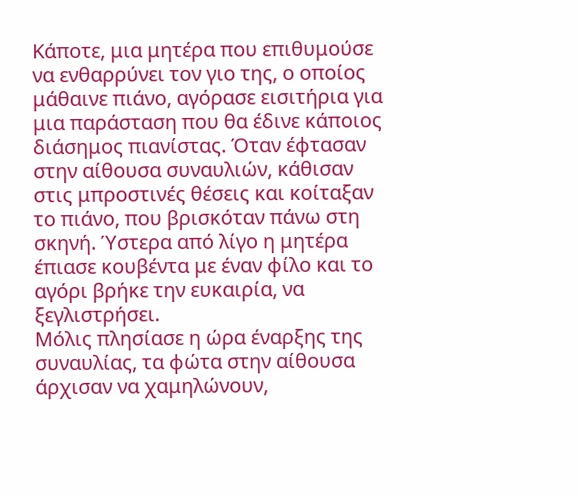Κάποτε, μια μητέρα που επιθυμούσε να ενθαρρύνει τον γιο της, ο οποίος μάθαινε πιάνο, αγόρασε εισιτήρια για μια παράσταση που θα έδινε κάποιος διάσημος πιανίστας. Όταν έφτασαν στην αίθουσα συναυλιών, κάθισαν στις μπροστινές θέσεις και κοίταξαν το πιάνο, που βρισκόταν πάνω στη σκηνή. Ύστερα από λίγο η μητέρα έπιασε κουβέντα με έναν φίλο και το αγόρι βρήκε την ευκαιρία, να ξεγλιστρήσει.
Μόλις πλησίασε η ώρα έναρξης της συναυλίας, τα φώτα στην αίθουσα άρχισαν να χαμηλώνουν,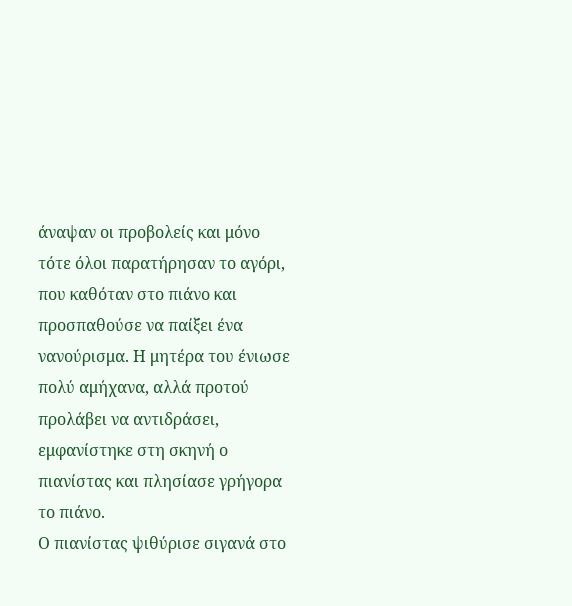άναψαν οι προβολείς και μόνο τότε όλοι παρατήρησαν το αγόρι, που καθόταν στο πιάνο και προσπαθούσε να παίξει ένα νανούρισμα. Η μητέρα του ένιωσε πολύ αμήχανα, αλλά προτού προλάβει να αντιδράσει, εμφανίστηκε στη σκηνή ο πιανίστας και πλησίασε γρήγορα το πιάνο.
Ο πιανίστας ψιθύρισε σιγανά στο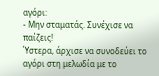αγόρι:
- Μην σταματάς. Συνέχισε να παίζεις!
Ύστερα, άρχισε να συνοδεύει το αγόρι στη μελωδία με το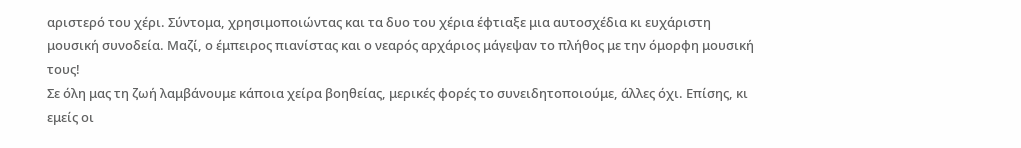αριστερό του χέρι. Σύντομα, χρησιμοποιώντας και τα δυο του χέρια έφτιαξε μια αυτοσχέδια κι ευχάριστη μουσική συνοδεία. Μαζί, ο έμπειρος πιανίστας και ο νεαρός αρχάριος μάγεψαν το πλήθος με την όμορφη μουσική τους!
Σε όλη μας τη ζωή λαμβάνουμε κάποια χείρα βοηθείας, μερικές φορές το συνειδητοποιούμε, άλλες όχι. Επίσης, κι εμείς οι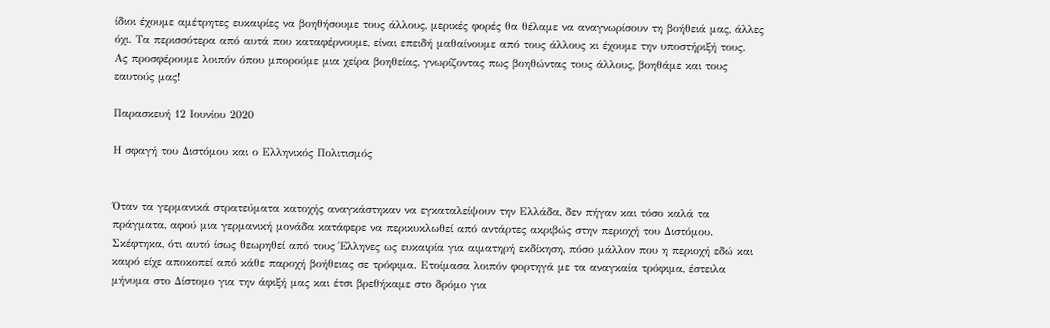ίδιοι έχουμε αμέτρητες ευκαιρίες να βοηθήσουμε τους άλλους, μερικές φορές θα θέλαμε να αναγνωρίσουν τη βοήθειά μας, άλλες όχι. Τα περισσότερα από αυτά που καταφέρνουμε, είναι επειδή μαθαίνουμε από τους άλλους κι έχουμε την υποστήριξή τους.
Ας προσφέρουμε λοιπόν όπου μπορούμε μια χείρα βοηθείας, γνωρίζοντας πως βοηθώντας τους άλλους, βοηθάμε και τους εαυτούς μας!

Παρασκευή 12 Ιουνίου 2020

Η σφαγή του Διστόμου και ο Ελληνικός Πολιτισμός


Όταν τα γερμανικά στρατεύματα κατοχής αναγκάστηκαν να εγκαταλείψουν την Ελλάδα, δεν πήγαν και τόσο καλά τα πράγματα, αφού μια γερμανική μονάδα κατάφερε να περικυκλωθεί από αντάρτες ακριβώς στην περιοχή του Διστόμου. Σκέφτηκα, ότι αυτό ίσως θεωρηθεί από τους Έλληνες ως ευκαιρία για αιματηρή εκδίκηση, πόσο μάλλον που η περιοχή εδώ και καιρό είχε αποκοπεί από κάθε παροχή βοήθειας σε τρόφιμα. Ετοίμασα λοιπόν φορτηγά με τα αναγκαία τρόφιμα, έστειλα μήνυμα στο Δίστομο για την άφιξή μας και έτσι βρεθήκαμε στο δρόμο για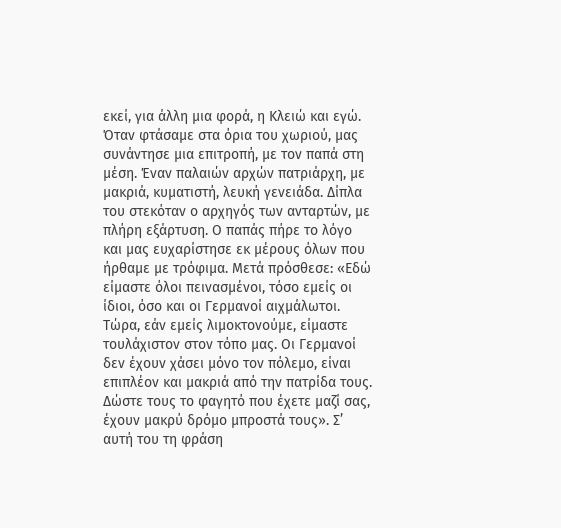εκεί, για άλλη μια φορά, η Κλειώ και εγώ.
Όταν φτάσαμε στα όρια του χωριού, μας συνάντησε μια επιτροπή, με τον παπά στη μέση. Έναν παλαιών αρχών πατριάρχη, με μακριά, κυματιστή, λευκή γενειάδα. Δίπλα του στεκόταν ο αρχηγός των ανταρτών, με πλήρη εξάρτυση. Ο παπάς πήρε το λόγο και μας ευχαρίστησε εκ μέρους όλων που ήρθαμε με τρόφιμα. Μετά πρόσθεσε: «Εδώ είμαστε όλοι πεινασμένοι, τόσο εμείς οι ίδιοι, όσο και οι Γερμανοί αιχμάλωτοι. Τώρα, εάν εμείς λιμοκτονούμε, είμαστε τουλάχιστον στον τόπο μας. Οι Γερμανοί δεν έχουν χάσει μόνο τον πόλεμο, είναι επιπλέον και μακριά από την πατρίδα τους. Δώστε τους το φαγητό που έχετε μαζί σας, έχουν μακρύ δρόμο μπροστά τους». Σ’ αυτή του τη φράση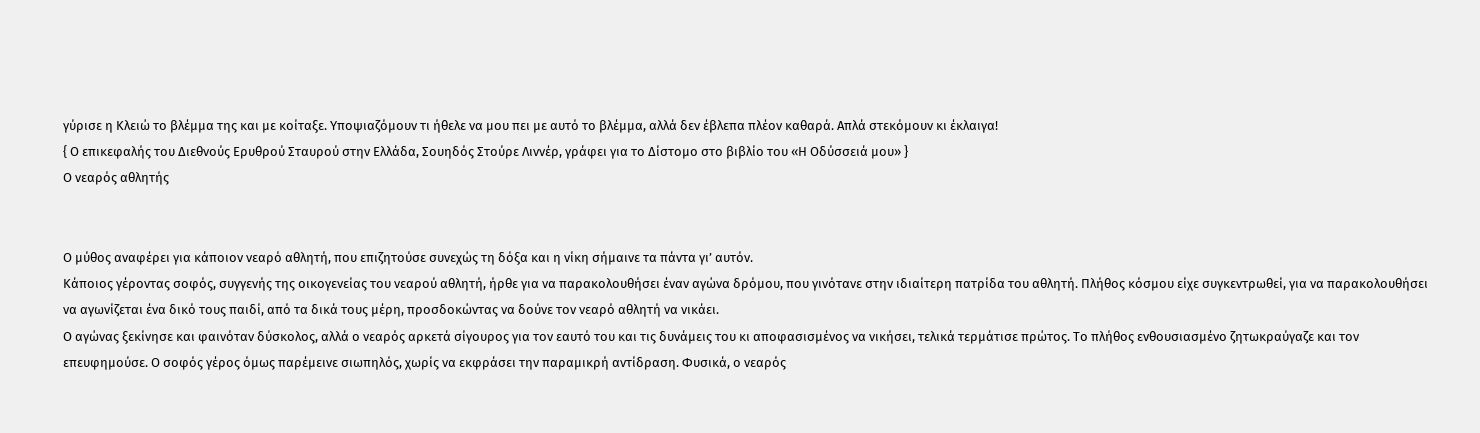γύρισε η Κλειώ το βλέμμα της και με κοίταξε. Υποψιαζόμουν τι ήθελε να μου πει με αυτό το βλέμμα, αλλά δεν έβλεπα πλέον καθαρά. Απλά στεκόμουν κι έκλαιγα!
{ Ο επικεφαλής του Διεθνούς Ερυθρού Σταυρού στην Ελλάδα, Σουηδός Στούρε Λιννέρ, γράφει για το Δίστομο στο βιβλίο του «Η Οδύσσειά μου» }
Ο νεαρός αθλητής


Ο μύθος αναφέρει για κάποιον νεαρό αθλητή, που επιζητούσε συνεχώς τη δόξα και η νίκη σήμαινε τα πάντα γι’ αυτόν.
Κάποιος γέροντας σοφός, συγγενής της οικογενείας του νεαρού αθλητή, ήρθε για να παρακολουθήσει έναν αγώνα δρόμου, που γινότανε στην ιδιαίτερη πατρίδα του αθλητή. Πλήθος κόσμου είχε συγκεντρωθεί, για να παρακολουθήσει να αγωνίζεται ένα δικό τους παιδί, από τα δικά τους μέρη, προσδοκώντας να δούνε τον νεαρό αθλητή να νικάει.
Ο αγώνας ξεκίνησε και φαινόταν δύσκολος, αλλά ο νεαρός αρκετά σίγουρος για τον εαυτό του και τις δυνάμεις του κι αποφασισμένος να νικήσει, τελικά τερμάτισε πρώτος. Το πλήθος ενθουσιασμένο ζητωκραύγαζε και τον επευφημούσε. Ο σοφός γέρος όμως παρέμεινε σιωπηλός, χωρίς να εκφράσει την παραμικρή αντίδραση. Φυσικά, ο νεαρός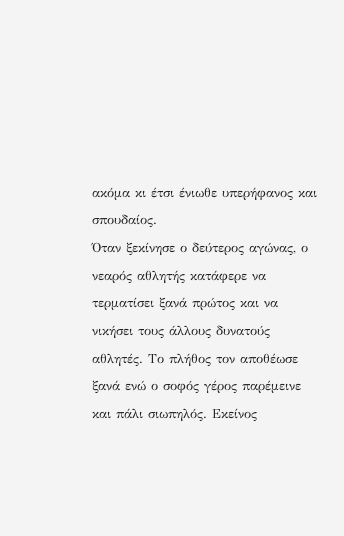ακόμα κι έτσι ένιωθε υπερήφανος και σπουδαίος.
Όταν ξεκίνησε ο δεύτερος αγώνας, ο νεαρός αθλητής κατάφερε να τερματίσει ξανά πρώτος και να νικήσει τους άλλους δυνατούς αθλητές. Το πλήθος τον αποθέωσε ξανά ενώ ο σοφός γέρος παρέμεινε και πάλι σιωπηλός. Εκείνος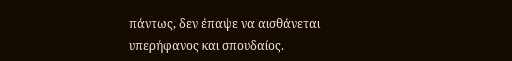πάντως, δεν έπαψε να αισθάνεται υπερήφανος και σπουδαίος.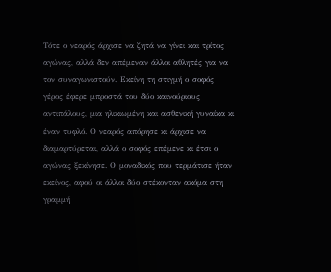Τότε ο νεαρός άρχισε να ζητά να γίνει και τρίτος αγώνας, αλλά δεν απέμεναν άλλοι αθλητές για να τον συναγωνιστούν. Εκείνη τη στιγμή ο σοφός γέρος έφερε μπροστά του δύο καινούριους αντιπάλους, μια ηλικιωμένη και ασθενική γυναίκα κι έναν τυφλό. Ο νεαρός απόρησε κι άρχισε να διαμαρτύρεται, αλλά ο σοφός επέμενε κι έτσι ο αγώνας ξεκίνησε. Ο μοναδικός που τερμάτισε ήταν εκείνος, αφού οι άλλοι δύο στέκονταν ακόμα στη γραμμή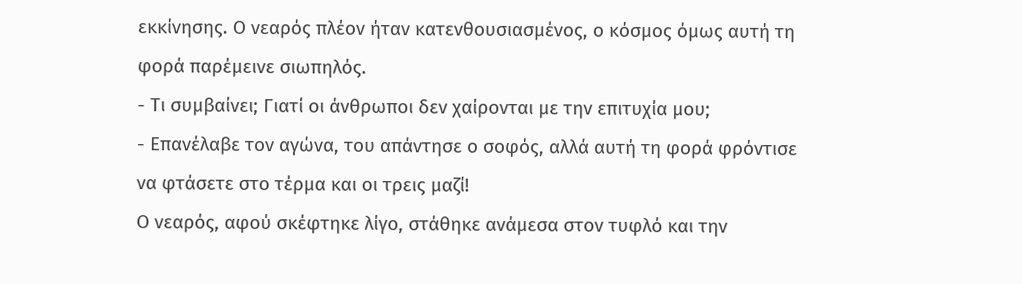εκκίνησης. Ο νεαρός πλέον ήταν κατενθουσιασμένος, ο κόσμος όμως αυτή τη φορά παρέμεινε σιωπηλός.
- Τι συμβαίνει; Γιατί οι άνθρωποι δεν χαίρονται με την επιτυχία μου;
- Επανέλαβε τον αγώνα, του απάντησε ο σοφός, αλλά αυτή τη φορά φρόντισε να φτάσετε στο τέρμα και οι τρεις μαζί!
Ο νεαρός, αφού σκέφτηκε λίγο, στάθηκε ανάμεσα στον τυφλό και την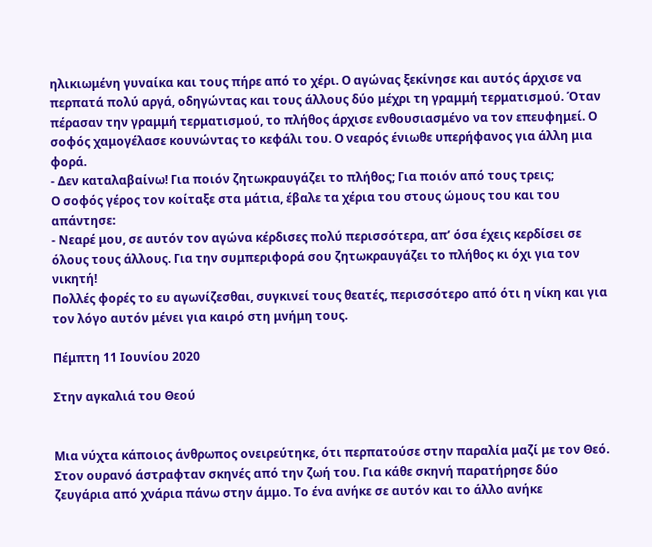ηλικιωμένη γυναίκα και τους πήρε από το χέρι. Ο αγώνας ξεκίνησε και αυτός άρχισε να περπατά πολύ αργά, οδηγώντας και τους άλλους δύο μέχρι τη γραμμή τερματισμού. Όταν πέρασαν την γραμμή τερματισμού, το πλήθος άρχισε ενθουσιασμένο να τον επευφημεί. Ο σοφός χαμογέλασε κουνώντας το κεφάλι του. Ο νεαρός ένιωθε υπερήφανος για άλλη μια φορά.
- Δεν καταλαβαίνω! Για ποιόν ζητωκραυγάζει το πλήθος; Για ποιόν από τους τρεις;
Ο σοφός γέρος τον κοίταξε στα μάτια, έβαλε τα χέρια του στους ώμους του και του απάντησε:
- Νεαρέ μου, σε αυτόν τον αγώνα κέρδισες πολύ περισσότερα, απ’ όσα έχεις κερδίσει σε όλους τους άλλους. Για την συμπεριφορά σου ζητωκραυγάζει το πλήθος κι όχι για τον νικητή!
Πολλές φορές το ευ αγωνίζεσθαι, συγκινεί τους θεατές, περισσότερο από ότι η νίκη και για τον λόγο αυτόν μένει για καιρό στη μνήμη τους.

Πέμπτη 11 Ιουνίου 2020

Στην αγκαλιά του Θεού


Μια νύχτα κάποιος άνθρωπος ονειρεύτηκε, ότι περπατούσε στην παραλία μαζί με τον Θεό. Στον ουρανό άστραφταν σκηνές από την ζωή του. Για κάθε σκηνή παρατήρησε δύο ζευγάρια από χνάρια πάνω στην άμμο. Το ένα ανήκε σε αυτόν και το άλλο ανήκε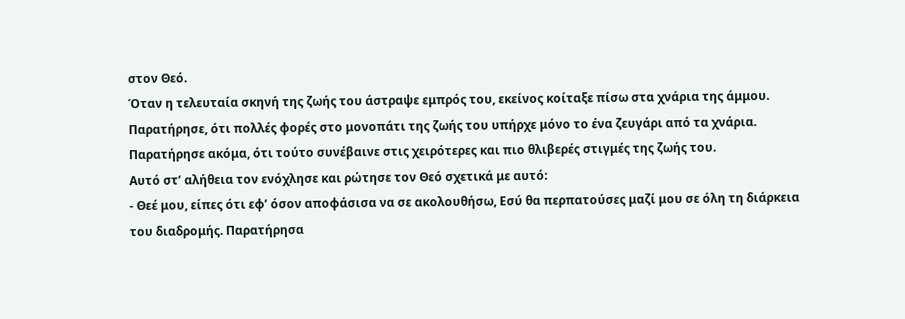στον Θεό.
Όταν η τελευταία σκηνή της ζωής του άστραψε εμπρός του, εκείνος κοίταξε πίσω στα χνάρια της άμμου. Παρατήρησε, ότι πολλές φορές στο μονοπάτι της ζωής του υπήρχε μόνο το ένα ζευγάρι από τα χνάρια. Παρατήρησε ακόμα, ότι τούτο συνέβαινε στις χειρότερες και πιο θλιβερές στιγμές της ζωής του.
Αυτό στ’ αλήθεια τον ενόχλησε και ρώτησε τον Θεό σχετικά με αυτό:
- Θεέ μου, είπες ότι εφ’ όσον αποφάσισα να σε ακολουθήσω, Εσύ θα περπατούσες μαζί μου σε όλη τη διάρκεια του διαδρομής. Παρατήρησα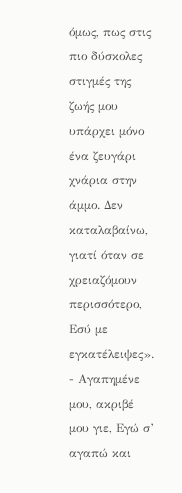όμως, πως στις πιο δύσκολες στιγμές της ζωής μου υπάρχει μόνο ένα ζευγάρι χνάρια στην άμμο. Δεν καταλαβαίνω, γιατί όταν σε χρειαζόμουν περισσότερο, Εσύ με εγκατέλειψες».
- Αγαπημένε μου, ακριβέ μου γιε, Εγώ σ’ αγαπώ και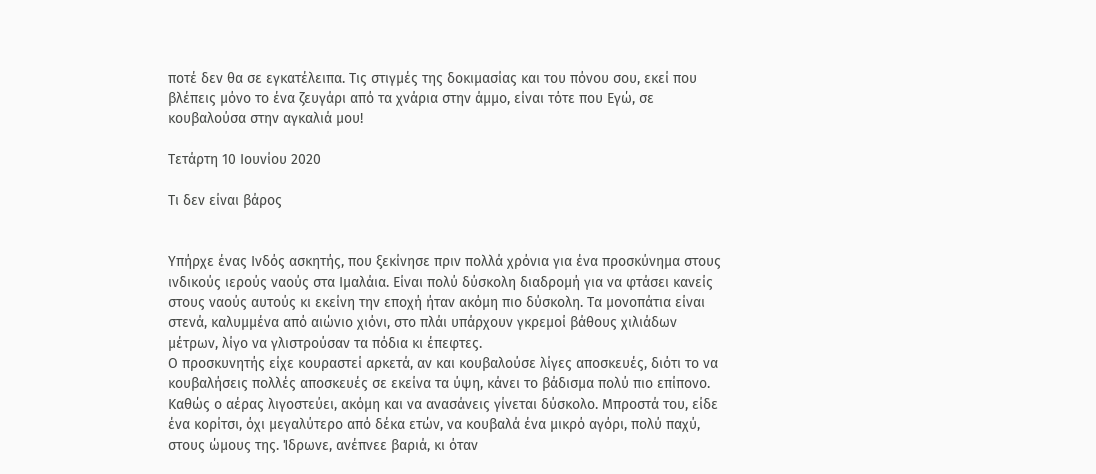ποτέ δεν θα σε εγκατέλειπα. Τις στιγμές της δοκιμασίας και του πόνου σου, εκεί που βλέπεις μόνο το ένα ζευγάρι από τα χνάρια στην άμμο, είναι τότε που Εγώ, σε κουβαλούσα στην αγκαλιά μου!

Τετάρτη 10 Ιουνίου 2020

Τι δεν είναι βάρος


Υπήρχε ένας Ινδός ασκητής, που ξεκίνησε πριν πολλά χρόνια για ένα προσκύνημα στους ινδικούς ιερούς ναούς στα Ιμαλάια. Είναι πολύ δύσκολη διαδρομή για να φτάσει κανείς στους ναούς αυτούς κι εκείνη την εποχή ήταν ακόμη πιο δύσκολη. Τα μονοπάτια είναι στενά, καλυμμένα από αιώνιο χιόνι, στο πλάι υπάρχουν γκρεμοί βάθους χιλιάδων μέτρων, λίγο να γλιστρούσαν τα πόδια κι έπεφτες.
Ο προσκυνητής είχε κουραστεί αρκετά, αν και κουβαλούσε λίγες αποσκευές, διότι το να κουβαλήσεις πολλές αποσκευές σε εκείνα τα ύψη, κάνει το βάδισμα πολύ πιο επίπονο. Καθώς ο αέρας λιγοστεύει, ακόμη και να ανασάνεις γίνεται δύσκολο. Μπροστά του, είδε ένα κορίτσι, όχι μεγαλύτερο από δέκα ετών, να κουβαλά ένα μικρό αγόρι, πολύ παχύ, στους ώμους της. Ίδρωνε, ανέπνεε βαριά, κι όταν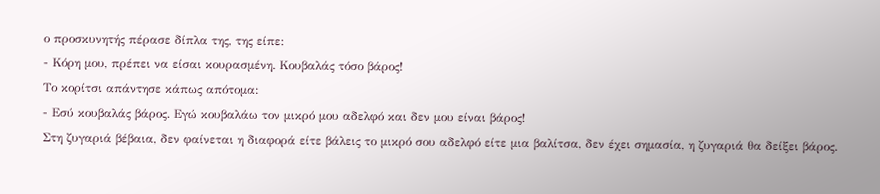ο προσκυνητής πέρασε δίπλα της, της είπε:
- Κόρη μου, πρέπει να είσαι κουρασμένη. Κουβαλάς τόσο βάρος!
Το κορίτσι απάντησε κάπως απότομα:
- Εσύ κουβαλάς βάρος. Εγώ κουβαλάω τον μικρό μου αδελφό και δεν μου είναι βάρος!
Στη ζυγαριά βέβαια, δεν φαίνεται η διαφορά είτε βάλεις το μικρό σου αδελφό είτε μια βαλίτσα, δεν έχει σημασία, η ζυγαριά θα δείξει βάρος.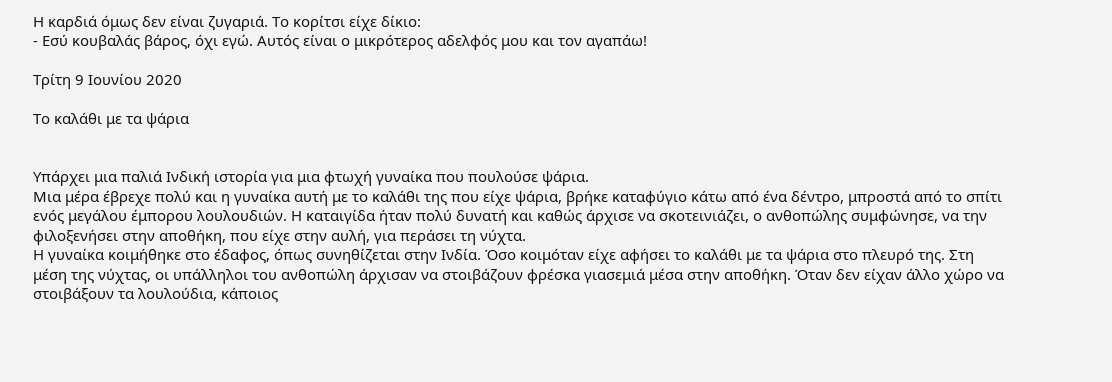Η καρδιά όμως δεν είναι ζυγαριά. Το κορίτσι είχε δίκιο:
- Εσύ κουβαλάς βάρος, όχι εγώ. Αυτός είναι ο μικρότερος αδελφός μου και τον αγαπάω!

Τρίτη 9 Ιουνίου 2020

Το καλάθι με τα ψάρια


Υπάρχει μια παλιά Ινδική ιστορία για μια φτωχή γυναίκα που πουλούσε ψάρια.
Μια μέρα έβρεχε πολύ και η γυναίκα αυτή με το καλάθι της που είχε ψάρια, βρήκε καταφύγιο κάτω από ένα δέντρο, μπροστά από το σπίτι ενός μεγάλου έμπορου λουλουδιών. Η καταιγίδα ήταν πολύ δυνατή και καθώς άρχισε να σκοτεινιάζει, ο ανθοπώλης συμφώνησε, να την φιλοξενήσει στην αποθήκη, που είχε στην αυλή, για περάσει τη νύχτα.
Η γυναίκα κοιμήθηκε στο έδαφος, όπως συνηθίζεται στην Ινδία. Όσο κοιμόταν είχε αφήσει το καλάθι με τα ψάρια στο πλευρό της. Στη μέση της νύχτας, οι υπάλληλοι του ανθοπώλη άρχισαν να στοιβάζουν φρέσκα γιασεμιά μέσα στην αποθήκη. Όταν δεν είχαν άλλο χώρο να στοιβάξουν τα λουλούδια, κάποιος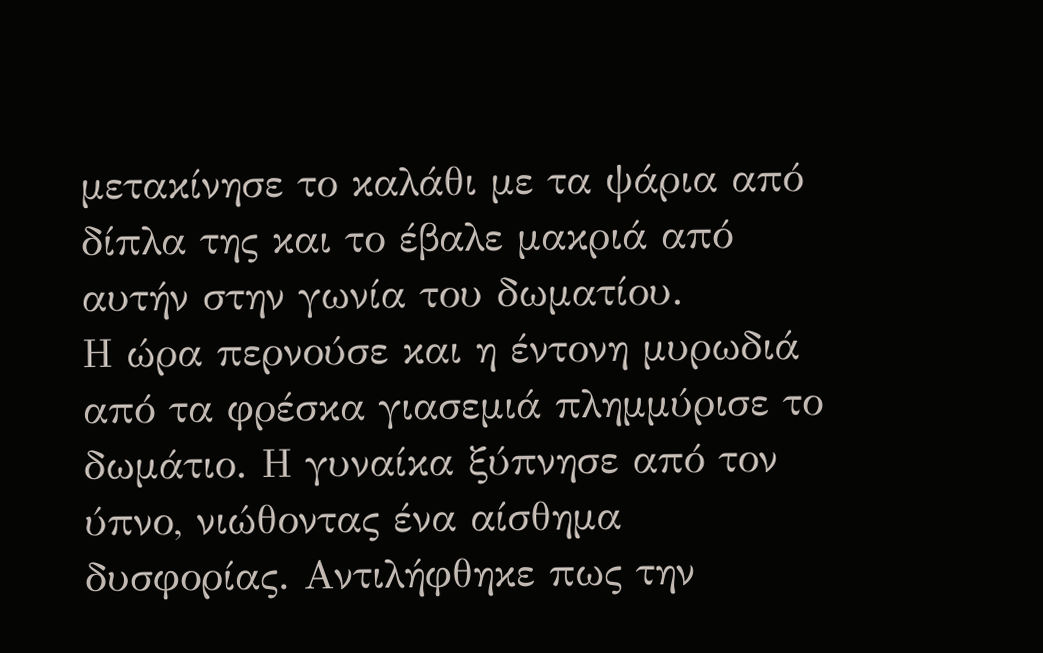μετακίνησε το καλάθι με τα ψάρια από δίπλα της και το έβαλε μακριά από αυτήν στην γωνία του δωματίου.
Η ώρα περνούσε και η έντονη μυρωδιά από τα φρέσκα γιασεμιά πλημμύρισε το δωμάτιο. Η γυναίκα ξύπνησε από τον ύπνο, νιώθοντας ένα αίσθημα δυσφορίας. Αντιλήφθηκε πως την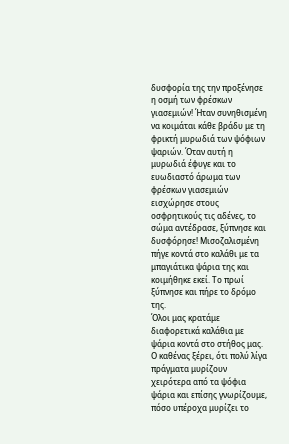δυσφορία της την προξένησε η οσμή των φρέσκων γιασεμιών! Ήταν συνηθισμένη να κοιμάται κάθε βράδυ με τη φρικτή μυρωδιά των ψόφιων ψαριών. Όταν αυτή η μυρωδιά έφυγε και το ευωδιαστό άρωμα των φρέσκων γιασεμιών εισχώρησε στους οσφρητικούς τις αδένες, το σώμα αντέδρασε, ξύπνησε και δυσφόρησε! Μισοζαλισμένη πήγε κοντά στο καλάθι με τα μπαγιάτικα ψάρια της και κοιμήθηκε εκεί. Το πρωί ξύπνησε και πήρε το δρόμο της.
Όλοι μας κρατάμε διαφορετικά καλάθια με ψάρια κοντά στο στήθος μας. Ο καθένας ξέρει, ότι πολύ λίγα πράγματα μυρίζουν χειρότερα από τα ψόφια ψάρια και επίσης γνωρίζουμε, πόσο υπέροχα μυρίζει το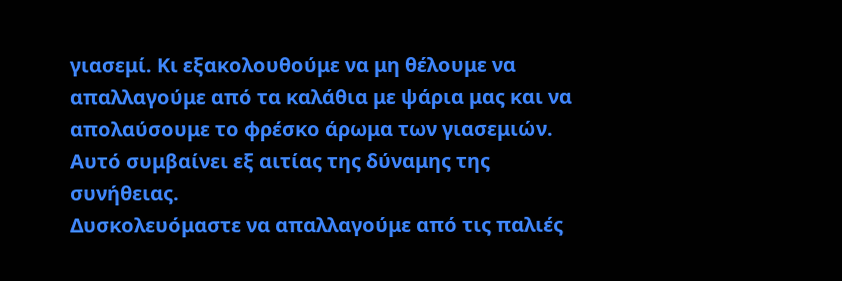γιασεμί. Κι εξακολουθούμε να μη θέλουμε να απαλλαγούμε από τα καλάθια με ψάρια μας και να απολαύσουμε το φρέσκο άρωμα των γιασεμιών. Αυτό συμβαίνει εξ αιτίας της δύναμης της συνήθειας.
Δυσκολευόμαστε να απαλλαγούμε από τις παλιές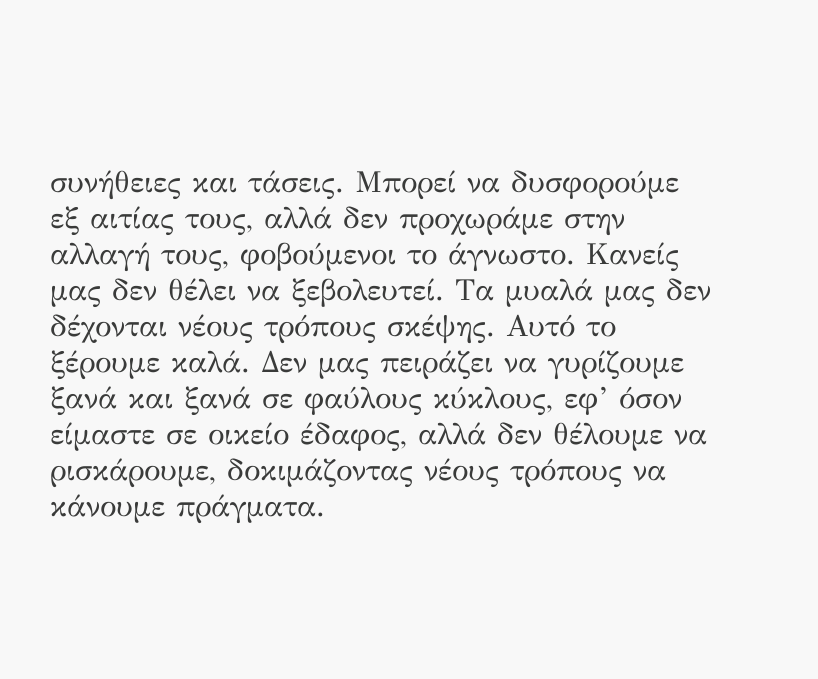συνήθειες και τάσεις. Μπορεί να δυσφορούμε εξ αιτίας τους, αλλά δεν προχωράμε στην αλλαγή τους, φοβούμενοι το άγνωστο. Κανείς μας δεν θέλει να ξεβολευτεί. Τα μυαλά μας δεν δέχονται νέους τρόπους σκέψης. Αυτό το ξέρουμε καλά. Δεν μας πειράζει να γυρίζουμε ξανά και ξανά σε φαύλους κύκλους, εφ’ όσον είμαστε σε οικείο έδαφος, αλλά δεν θέλουμε να ρισκάρουμε, δοκιμάζοντας νέους τρόπους να κάνουμε πράγματα.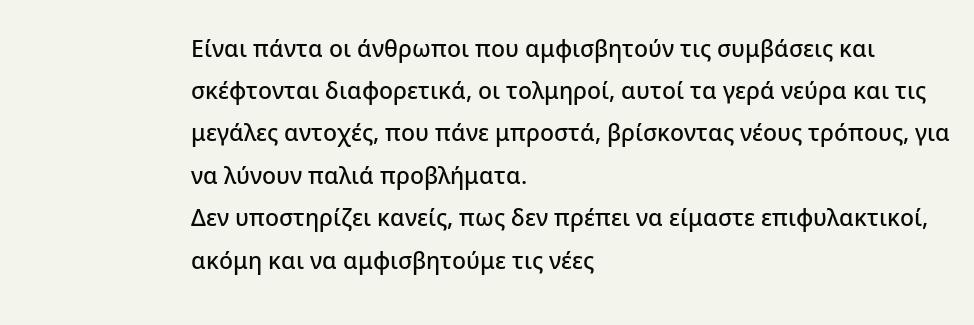Είναι πάντα οι άνθρωποι που αμφισβητούν τις συμβάσεις και σκέφτονται διαφορετικά, οι τολμηροί, αυτοί τα γερά νεύρα και τις μεγάλες αντοχές, που πάνε μπροστά, βρίσκοντας νέους τρόπους, για να λύνουν παλιά προβλήματα.
Δεν υποστηρίζει κανείς, πως δεν πρέπει να είμαστε επιφυλακτικοί, ακόμη και να αμφισβητούμε τις νέες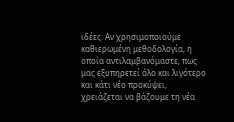ιδέες. Αν χρησιμοποιούμε καθιερωμένη μεθοδολογία, η οποία αντιλαμβανόμαστε, πως μας εξυπηρετεί όλο και λιγότερο και κάτι νέο προκύψει, χρειάζεται να βάζουμε τη νέα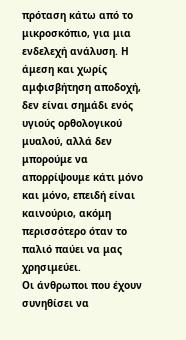πρόταση κάτω από το μικροσκόπιο, για μια ενδελεχή ανάλυση. Η άμεση και χωρίς αμφισβήτηση αποδοχή, δεν είναι σημάδι ενός υγιούς ορθολογικού μυαλού, αλλά δεν μπορούμε να απορρίψουμε κάτι μόνο και μόνο, επειδή είναι καινούριο, ακόμη περισσότερο όταν το παλιό παύει να μας χρησιμεύει.
Οι άνθρωποι που έχουν συνηθίσει να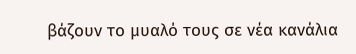βάζουν το μυαλό τους σε νέα κανάλια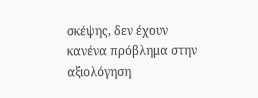σκέψης, δεν έχουν κανένα πρόβλημα στην αξιολόγηση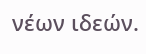νέων ιδεών.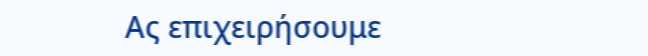Ας επιχειρήσουμε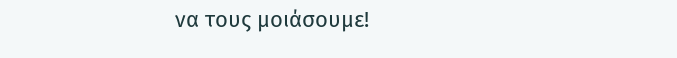να τους μοιάσουμε!